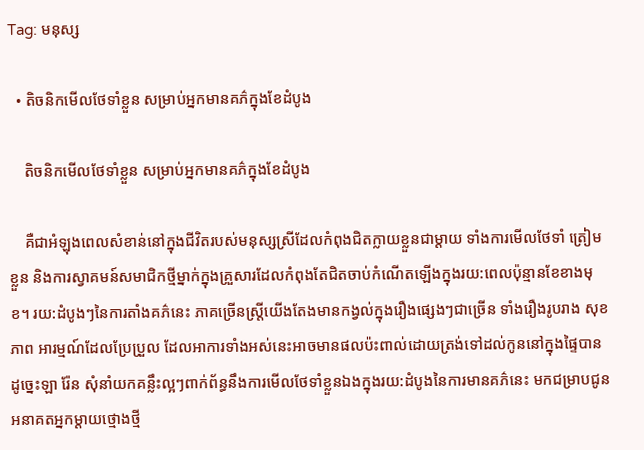Tag: មនុស្ស

  • តិចនិកមើលថែទាំខ្លួន សម្រាប់អ្នកមានគភ៌ក្នុងខែដំបូង

    តិចនិកមើលថែទាំខ្លួន សម្រាប់អ្នកមានគភ៌ក្នុងខែដំបូង

    គឺជាអំឡុងពេលសំខាន់នៅក្នុងជីវិតរបស់មនុស្សស្រីដែលកំពុងជិតក្លាយខ្លួនជាម្តាយ ទាំងការមើលថែទាំ ត្រៀមខ្លួន និងការស្វាគមន៍សមាជិកថ្មីម្នាក់ក្នុងគ្រួសារដែលកំពុងតែជិតចាប់កំណើតឡើងក្នុងរយ:ពេលប៉ុន្មានខែខាងមុខ។ រយ:ដំបូងៗនៃការតាំងគភ៌នេះ ភាគច្រើនស្ត្រីយើងតែងមានកង្វល់ក្នុងរឿងផ្សេងៗជាច្រើន ទាំងរឿងរូបរាង សុខភាព អារម្មណ៍ដែលប្រែប្រួល ដែលអាការទាំងអស់នេះអាចមានផលប៉ះពាល់ដោយត្រង់ទៅដល់កូននៅក្នុងផ្ទៃបាន ដូច្នេះឡា រ៉ែន សុំនាំយកគន្លឹះល្អៗពាក់ព័ន្ធនឹងការមើលថែទាំខ្លួនឯងក្នុងរយ:ដំបូងនៃការមានគភ៌នេះ មកជម្រាបជូនអនាគតអ្នកម្តាយថ្មោងថ្មី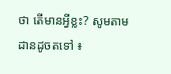ថា តើមានអ្វីខ្លះ? សូមតាមដានដូចតទៅ ៖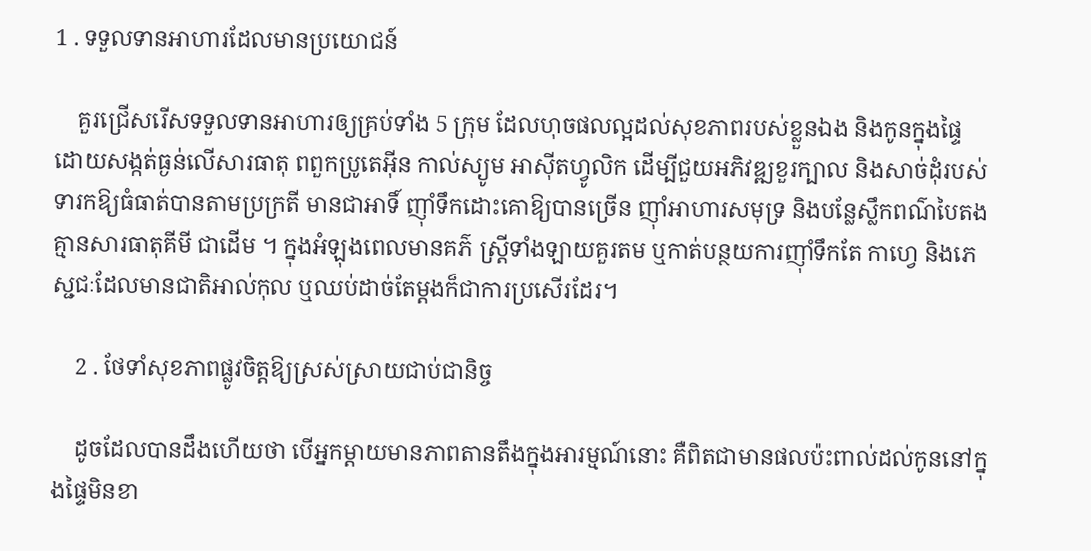1 . ទទួលទានអាហារដែលមានប្រយោជន៍

    គួរជ្រើសរើសទទួលទានអាហារឲ្យគ្រប់ទាំង 5 ក្រុម ដែលហុចផលល្អដល់សុខភាពរបស់ខ្លួនឯង និងកូនក្នុងផ្ទៃ ដោយសង្កត់ធ្ងន់លើសារធាតុ ពពួកប្រូតេអុីន កាល់ស្យូម អាស៊ីតហ្វូលិក ដើម្បីជួយអភិវឌ្ឍខួរក្បាល និងសាច់ដុំរបស់ទារកឱ្យធំធាត់បានតាមប្រក្រតី មានជាអាទិ៍ ញ៉ាំទឹកដោះគោឱ្យបានច្រើន ញ៉ាំអាហារសមុទ្រ និងបន្លែស្លឹកពណ៌បៃតងគ្មានសារធាតុគីមី ជាដើម ។ ក្នុងអំឡុងពេលមានគភ៌ ស្ត្រីទាំងឡាយគួរតម ឬកាត់បន្ថយការញ៉ាំទឹកតែ កាហ្វេ និងភេស្ជជៈដែលមានជាតិអាល់កុល ឬឈប់ដាច់តែម្តងក៏ជាការប្រសើរដែរ។

    2 . ថែទាំសុខភាពផ្លូវចិត្តឱ្យស្រស់ស្រាយជាប់ជានិច្ច

    ដូចដែលបានដឹងហើយថា បើអ្នកម្តាយមានភាពតានតឹងក្នុងអារម្មណ៍នោះ គឺពិតជាមានផលប៉ះពាល់ដល់កូននៅក្នុងផ្ទៃមិនខា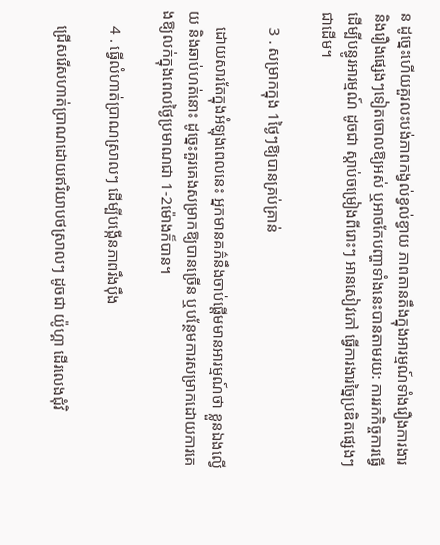ន ដូច្នេះហើយគួរលះបង់ភាពកង្វល់ខ្វល់ខ្វាយ ភាពតានតឹងក្នុងអារម្មណ៍ទាំងរឿងការងារ និងរឿងផ្សេងៗទៀតចោលឱ្យអស់ ឬអាចកែបញ្ហាទាំងនេះបានតាមរយ: ការរកកិច្ចការធ្វើដើម្បីបន្ធូរអារម្មណ៍ ដូចជា ស្តាប់ចម្រៀងពីរោះៗ អានសៀវភៅ ធ្វើការងារច្នៃប្រឌិតផ្សេងៗ ជាដើម។

    3 . សម្រាកក្នុង 1ថ្ងៃៗឱ្យបានគ្រប់គ្រាន់

    ដោយសារតែក្នុងអំឡុងពេលនេះ អ្នកមានគភ៌នឹងចាប់ផ្តើមមានអារម្មណ៍ថា ខ្លួនឯងល្វើយ និងឆាប់ហត់នោះ ដូច្នេះគួរគេងសម្រាកឱ្យបានច្រើន ឬបន្ថែមការសម្រាកដោយការគេងឱ្យលក់ក្នុងពេលថ្ងៃប្រមាណជា 1-2ម៉ោងក៏បាន។

    4 . ធ្វើលំហាត់ប្រាណស្រាលៗ ដើម្បីបង្កើនភាពរឹងប៉ឹង

    ជ្រើសរើសហាត់ប្រាណដោយឥរិយាបថស្រាលៗ ដូចជា យ៉ូហ្គា ដើរលេងជុំវិ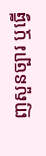ញសួនច្បារ ឬធ្វើ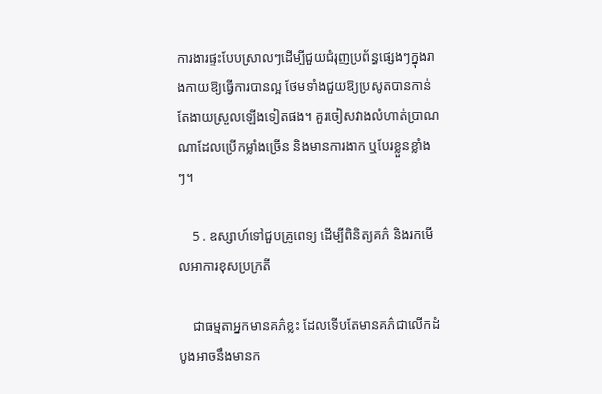ការងារផ្ទះបែបស្រាលៗដើម្បីជួយជំរុញប្រព័ន្ធផ្សេងៗក្នុងរាងកាយឱ្យធ្វើការបានល្អ ថែមទាំងជួយឱ្យប្រសូតបានកាន់តែងាយស្រួលឡើងទៀតផង។ គួរចៀសវាងលំហាត់ប្រាណណាដែលប្រើកម្លាំងច្រើន និងមានការងាក ឬបែរខ្លួនខ្លាំងៗ។

    5 . ឧស្សាហ៍ទៅជួបគ្រូពេទ្យ ដើម្បីពិនិត្យគភ៌ និងរកមើលអាការខុសប្រក្រតី

    ជាធម្មតាអ្នកមានគភ៌ខ្លះ ដែលទើបតែមានគភ៌ជាលើកដំបូងអាចនឹងមានក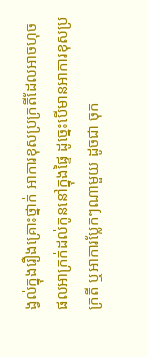ង្វល់ក្នុងរឿងគ្រោះថ្នាក់ អាការខុសប្រក្រតីដែលអាចហុចផលអាក្រក់ដល់កូននៅក្នុងផ្ទៃ ដូច្នេះបើមានអាការខុសប្រក្រតី ឬអាការប្លែកៗណាមួយ ដូចជា ចុក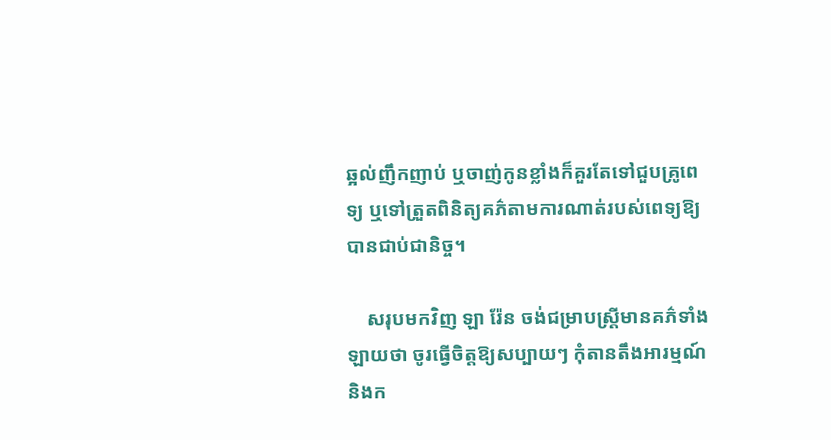ឆ្អល់ញឹកញាប់ ឬចាញ់កូនខ្លាំងក៏គួរតែទៅជួបគ្រូពេទ្យ ឬទៅត្រួតពិនិត្យគភ៌តាមការណាត់របស់ពេទ្យឱ្យបានជាប់ជានិច្ច។

    សរុបមកវិញ ឡា រ៉ែន ចង់ជម្រាបស្រ្តីមានគភ៌ទាំងឡាយថា ចូរធ្វើចិត្តឱ្យសប្បាយៗ កុំតានតឹងអារម្មណ៍ និងក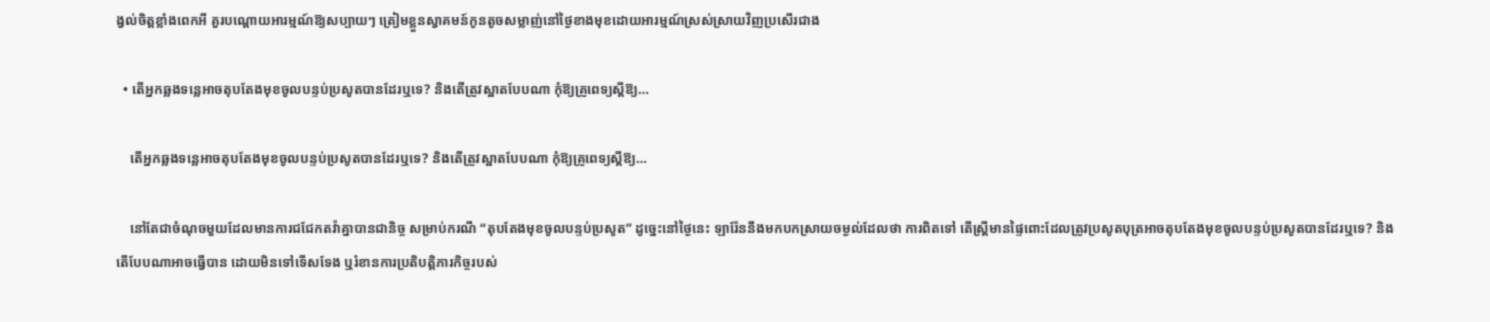ង្វល់ចិត្តខ្លាំងពេកអី គួរបណ្តោយអារម្មណ៍ឱ្យសប្បាយៗ ត្រៀមខ្លួនស្វាគមន៍កូនតូចសម្លាញ់នៅថ្ងៃខាងមុខដោយអារម្មណ៍ស្រស់ស្រាយវិញប្រសើរជាង

  • តើអ្នកឆ្លងទន្លេអាចតុបតែងមុខចូលបន្ទប់ប្រសូតបានដែរឬទេ? និងតើត្រូវស្អាតបែបណា កុំឱ្យគ្រូពេទ្យស្ដីឱ្យ…

    តើអ្នកឆ្លងទន្លេអាចតុបតែងមុខចូលបន្ទប់ប្រសូតបានដែរឬទេ? និងតើត្រូវស្អាតបែបណា កុំឱ្យគ្រូពេទ្យស្ដីឱ្យ…

    នៅតែជាចំណុចមួយដែលមានការជជែកតវ៉ាគ្នាបានជានិច្ច សម្រាប់ករណី “តុបតែងមុខចូលបន្ទប់ប្រសូត” ដូច្នេះនៅថ្ងៃនេះ ឡារ៉ែននឹងមកបកស្រាយចម្ងល់ដែលថា ការពិតទៅ តើស្រ្តីមានផ្ទៃពោះដែលត្រូវប្រសូតបុត្រអាចតុបតែងមុខចូលបន្ទប់ប្រសូតបានដែរឬទេ? និងតើបែបណាអាចធ្វើបាន ដោយមិនទៅទើសទែង ឬរំខានការប្រតិបត្តិភារកិច្ចរបស់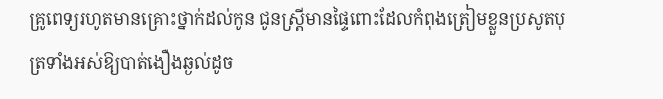គ្រូពេទ្យរហូតមានគ្រោះថ្នាក់ដល់កូន ជូនស្រ្តីមានផ្ទៃពោះដែលកំពុងត្រៀមខ្លួនប្រសូតបុត្រទាំងអស់ឱ្យបាត់ងឿងឆ្ងល់ដូច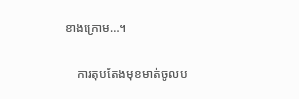ខាងក្រោម…។

    ការតុបតែងមុខមាត់ចូលប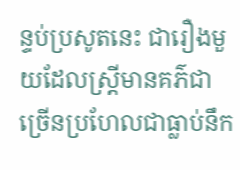ន្ទប់ប្រសូតនេះ ជារឿងមួយដែលស្រ្តីមានគភ៌ជាច្រើនប្រហែលជាធ្លាប់នឹក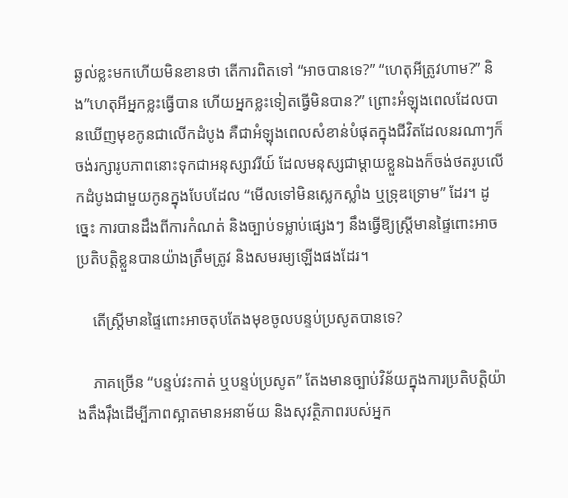ឆ្ងល់ខ្លះមកហើយមិនខានថា តើការពិតទៅ “អាចបានទេ?” “ហេតុអីត្រូវហាម?” និង”ហេតុអីអ្នកខ្លះធ្វើបាន ហើយអ្នកខ្លះទៀតធ្វើមិនបាន?” ព្រោះអំឡុងពេលដែលបានឃើញមុខកូនជាលើកដំបូង គឺជាអំឡុងពេលសំខាន់បំផុតក្នុងជីវិតដែលនរណាៗក៏ចង់រក្សារូបភាពនោះទុកជាអនុស្សាវរីយ៍ ដែលមនុស្សជាម្ដាយខ្លួនឯងក៏ចង់ថតរូបលើកដំបូងជាមួយកូនក្នុងបែបដែល “មើលទៅមិនស្លេកស្លាំង ឬទ្រុឌទ្រោម” ដែរ។ ដូច្នេះ ការបានដឹងពីការកំណត់ និងច្បាប់ទម្លាប់ផ្សេងៗ នឹងធ្វើឱ្យស្រ្តីមានផ្ទៃពោះអាចប្រតិបត្តិខ្លួនបានយ៉ាងត្រឹមត្រូវ និងសមរម្យឡើងផងដែរ។

    តើស្រ្តីមានផ្ទៃពោះអាចតុបតែងមុខចូលបន្ទប់ប្រសូតបានទេ?

    ភាគច្រើន “បន្ទប់វះកាត់ ឬបន្ទប់ប្រសូត” តែងមានច្បាប់វិន័យក្នុងការប្រតិបត្តិយ៉ាងតឹងរ៉ឹងដើម្បីភាពស្អាតមានអនាម័យ និងសុវត្ថិភាពរបស់អ្នក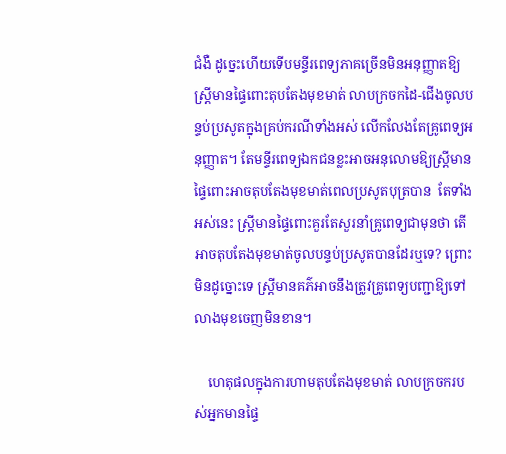ជំងឺ ដូច្នេះហើយទើបមន្ទីរពេទ្យភាគច្រើនមិនអនុញ្ញាតឱ្យស្រ្តីមានផ្ទៃពោះតុបតែងមុខមាត់ លាបក្រចកដៃ-ជើងចូលបន្ទប់ប្រសូតក្នុងគ្រប់ករណីទាំងអស់ លើកលែងតែគ្រូពេទ្យអនុញ្ញាត។ តែមន្ទីរពេទ្យឯកជនខ្លះអាចអនុលោមឱ្យស្រ្តីមានផ្ទៃពោះអាចតុបតែងមុខមាត់ពេលប្រសូតបុត្របាន  តែទាំងអស់នេះ ស្រ្តីមានផ្ទៃពោះគួរតែសួរនាំគ្រូពេទ្យជាមុនថា តើអាចតុបតែងមុខមាត់ចូលបន្ទប់ប្រសូតបានដែរឬទេ? ព្រោះមិនដូច្នោះទេ ស្ត្រីមានគភ៌អាចនឹងត្រូវគ្រូពេទ្យបញ្ជាឱ្យទៅលាងមុខចេញមិនខាន។

    ហេតុផលក្នុងការហាមតុបតែងមុខមាត់ លាបក្រចករបស់អ្នកមានផ្ទៃ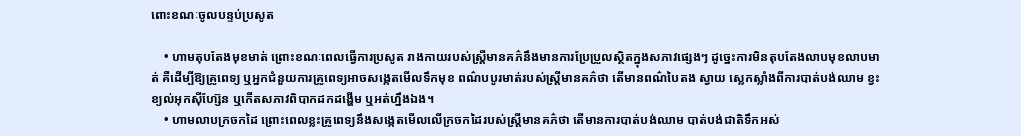ពោះខណៈចូលបន្ទប់ប្រសូត

    • ហាមតុបតែងមុខមាត់ ព្រោះខណៈពេលធ្វើការប្រសូត រាងកាយរបស់ស្ត្រីមានគភ៌នឹងមានការប្រែប្រួលស្ថិតក្នុងសភាវផ្សេងៗ ដូច្នេះការមិនតុបតែងលាបមុខលាបមាត់ គឺដើម្បីឱ្យគ្រូពេទ្យ ឬអ្នកជំនួយការគ្រូពេទ្យអាចសង្កេតមើលទឹកមុខ ពណ៌បបូរមាត់របស់ស្រ្តីមានគភ៌ថា តើមានពណ៌បៃតង ស្វាយ ស្លេកស្លាំងពីការបាត់បង់ឈាម ខ្វះខ្យល់អុកស៊ីហ្ស៊ែន ឬកើតសភាវពិបាកដកដង្ហើម ឬអត់ហ្នឹងឯង។
    • ហាមលាបក្រចកដៃ ព្រោះពេលខ្លះគ្រូពេទ្យនឹងសង្កេតមើលលើក្រចកដៃរបស់ស្រ្តីមានគភ៌ថា តើមានការបាត់បង់ឈាម បាត់បង់ជាតិទឹកអស់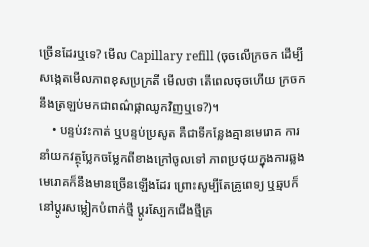ច្រើនដែរឬទេ? មើល Capillary refill (ចុចលើក្រចក ដើម្បីសង្កេតមើលភាពខុសប្រក្រតី មើលថា តើពេលចុចហើយ ក្រចកនឹងត្រឡប់មកជាពណ៌ផ្កាឈូកវិញឬទេ?)។
    • បន្ទប់វះកាត់ ឬបន្ទប់ប្រសូត គឺជាទីកន្លែងគ្មានមេរោគ ការនាំយកវត្ថុប្លែកចម្លែកពីខាងក្រៅចូលទៅ ភាពប្រថុយក្នុងការឆ្លងមេរោគក៏នឹងមានច្រើនឡើងដែរ ព្រោះសូម្បីតែគ្រូពេទ្យ ឬឆ្មបក៏នៅប្ដូរសម្លៀកបំពាក់ថ្មី ប្ដូរស្បែកជើងថ្មីគ្រ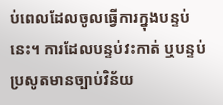ប់ពេលដែលចូលធ្វើការក្នុងបន្ទប់នេះ។ ការដែលបន្ទប់វះកាត់ ឬបន្ទប់ប្រសូតមានច្បាប់វិន័យ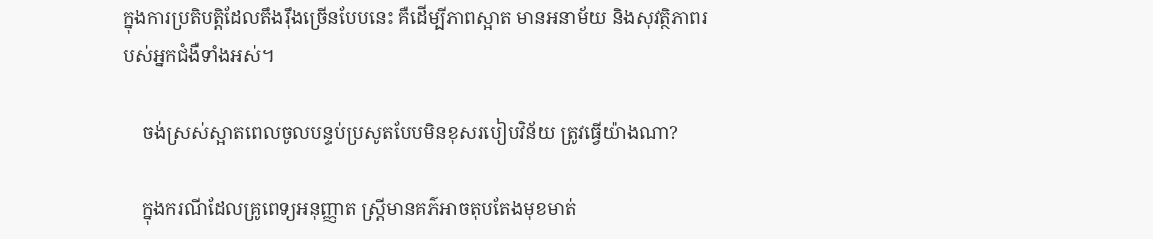ក្នុងការប្រតិបត្តិដែលតឹងរ៉ឹងច្រើនបែបនេះ គឺដើម្បីភាពស្អាត មានអនាម័យ និងសុវត្ថិភាពរបស់អ្នកជំងឺទាំងអស់។

    ចង់ស្រស់ស្អាតពេលចូលបន្ទប់ប្រសូតបែបមិនខុសរបៀបវិន័យ ត្រូវធ្វើយ៉ាងណា?

    ក្នុងករណីដែលគ្រូពេទ្យអនុញ្ញាត ស្ត្រីមានគភ៌អាចតុបតែងមុខមាត់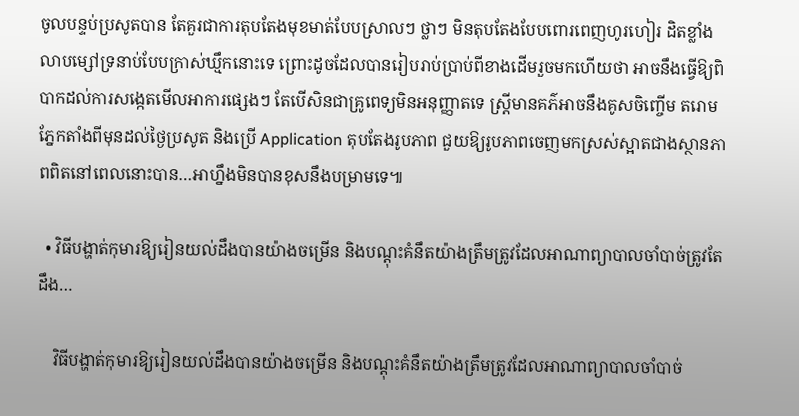ចូលបន្ទប់ប្រសូតបាន តែគួរជាការតុបតែងមុខមាត់បែបស្រាលៗ ថ្លាៗ មិនតុបតែងបែបពោរពេញហូរហៀរ ដិតខ្លាំង លាបម្សៅទ្រនាប់បែបក្រាស់ឃ្មឹកនោះទេ ព្រោះដូចដែលបានរៀបរាប់ប្រាប់ពីខាងដើមរួចមកហើយថា អាចនឹងធ្វើឱ្យពិបាកដល់ការសង្កេតមើលអាការផ្សេងៗ តែបើសិនជាគ្រូពេទ្យមិនអនុញ្ញាតទេ ស្រ្តីមានគភ៌អាចនឹងគូសចិញ្ចើម តរោមភ្នែកតាំងពីមុនដល់ថ្ងៃប្រសូត និងប្រើ Application តុបតែងរូបភាព ជួយឱ្យរូបភាពចេញមកស្រស់ស្អាតជាងស្ថានភាពពិតនៅពេលនោះបាន…អាហ្នឹងមិនបានខុសនឹងបម្រាមទេ៕

  • វិធីបង្ហាត់កុមារឱ្យរៀនយល់ដឹងបានយ៉ាងចម្រើន និងបណ្ដុះគំនឹតយ៉ាងត្រឹមត្រូវដែលអាណាព្យាបាលចាំបាច់ត្រូវតែដឹង…

    វិធីបង្ហាត់កុមារឱ្យរៀនយល់ដឹងបានយ៉ាងចម្រើន និងបណ្ដុះគំនឹតយ៉ាងត្រឹមត្រូវដែលអាណាព្យាបាលចាំបាច់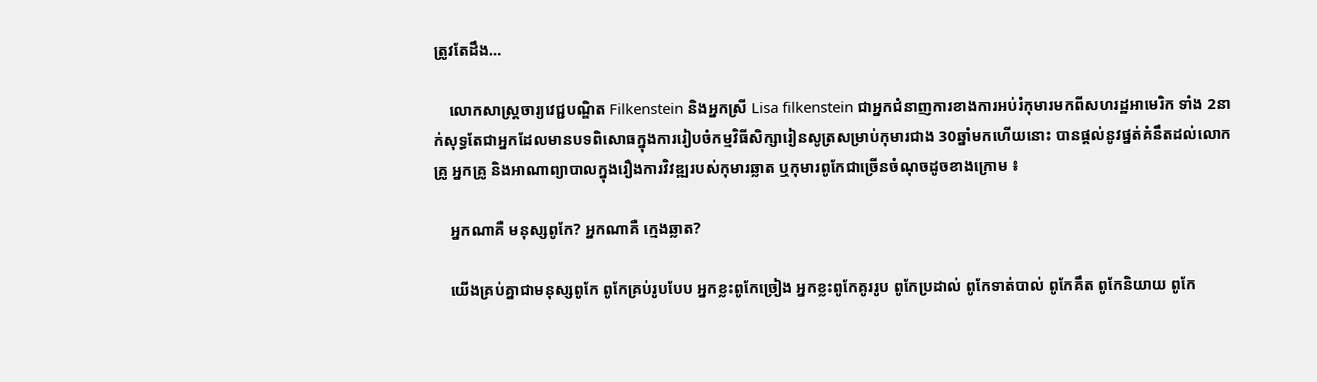ត្រូវតែដឹង…

    លោកសាស្រ្តចារ្យវេជ្ជបណ្ឌិត Filkenstein និងអ្នកស្រី Lisa filkenstein ជាអ្នកជំនាញការខាងការអប់រំកុមារមកពីសហរដ្ឋអាមេរិក ទាំង 2នាក់សុទ្ធតែជាអ្នកដែលមានបទពិសោធក្នុងការរៀបចំកម្មវិធីសិក្សារៀនសូត្រសម្រាប់កុមារជាង 30ឆ្នាំមកហើយនោះ បានផ្តល់នូវផ្នត់គំនឹតដល់លោកគ្រូ អ្នកគ្រូ និងអាណាព្យាបាលក្នុងរឿងការវិវឌ្ឍរបស់កុមារឆ្លាត ឬកុមារពូកែជាច្រើនចំណុចដូចខាងក្រោម ៖

    អ្នកណាគឺ មនុស្សពូកែ? អ្នកណាគឺ ក្មេងឆ្លាត?

    យើងគ្រប់គ្នាជាមនុស្សពូកែ ពូកែគ្រប់រូបបែប អ្នកខ្លះពូកែច្រៀង អ្នកខ្លះពូកែគូររូប ពូកែប្រដាល់ ពូកែទាត់បាល់ ពូកែគឹត ពូកែនិយាយ ពូកែ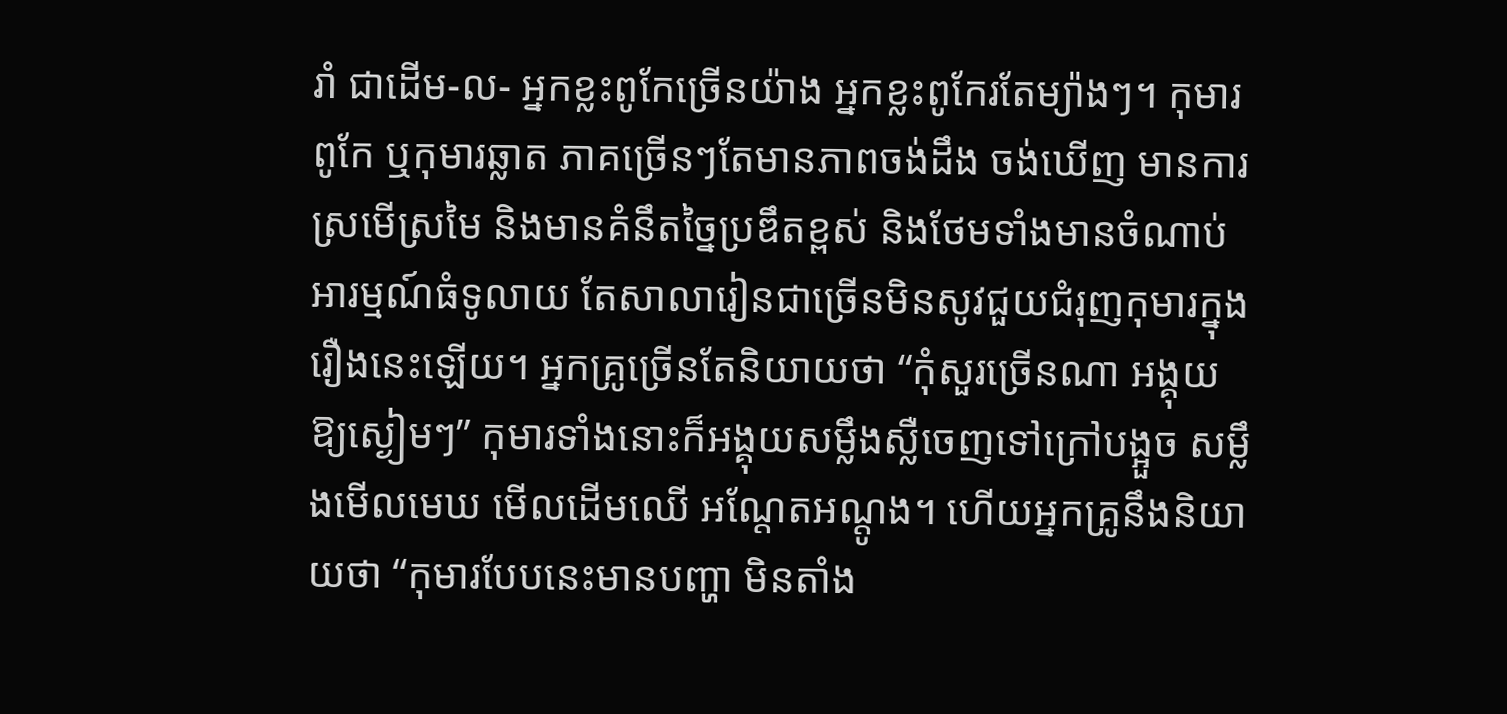រាំ ជាដើម-ល- អ្នកខ្លះពូកែច្រើនយ៉ាង អ្នកខ្លះពូកែរតែម្យ៉ាងៗ។ កុមារពូកែ ឬកុមារឆ្លាត ភាគច្រើនៗតែមានភាពចង់ដឹង ចង់ឃើញ មានការស្រមើស្រមៃ និងមានគំនឹតច្នៃប្រឌឹតខ្ពស់ និងថែមទាំងមានចំណាប់អារម្មណ៍ធំទូលាយ តែសាលារៀនជាច្រើនមិនសូវជួយជំរុញកុមារក្នុងរឿងនេះឡើយ។ អ្នកគ្រូច្រើនតែនិយាយថា “កុំសួរច្រើនណា អង្គុយឱ្យស្ងៀមៗ” កុមារទាំងនោះក៏អង្គុយសម្លឹងស្លឺចេញទៅក្រៅបង្អួច សម្លឹងមើលមេឃ មើលដើមឈើ អណ្តែតអណ្តូង។ ហើយអ្នកគ្រូនឹងនិយាយថា “កុមារបែបនេះមានបញ្ហា មិនតាំង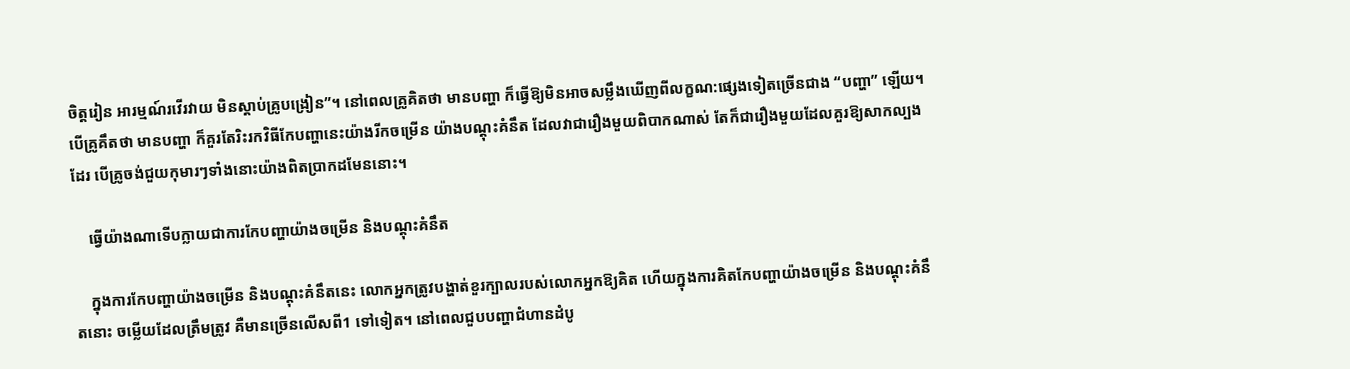ចិត្តរៀន អារម្មណ៍រវើរវាយ មិនស្តាប់គ្រូបង្រៀន”។ នៅពេលគ្រូគិតថា មានបញ្ហា ក៏ធ្វើឱ្យមិនអាចសម្លឹងឃើញពីលក្ខណ:ផ្សេងទៀតច្រើនជាង “បញ្ហា” ឡើយ។ បើគ្រូគឹតថា មានបញ្ហា ក៏គួរតែរិះរកវិធីកែបញ្ហានេះយ៉ាងរីកចម្រើន យ៉ាងបណ្តុះគំនឹត ដែលវាជារឿងមួយពិបាកណាស់ តែក៏ជារឿងមួយដែលគួរឱ្យសាកល្បងដែរ បើគ្រូចង់ជួយកុមារៗទាំងនោះយ៉ាងពិតប្រាកដមែននោះ។

    ធ្វើយ៉ាងណាទើបក្លាយជាការកែបញ្ហាយ៉ាងចម្រើន និងបណ្តុះគំនឹត

    ក្នុងការកែបញ្ហាយ៉ាងចម្រើន និងបណ្តុះគំនឹតនេះ លោកអ្នកត្រូវបង្ហាត់ខួរក្បាលរបស់លោកអ្នកឱ្យគិត ហើយក្នុងការគិតកែបញ្ហាយ៉ាងចម្រើន និងបណ្តុះគំនឹតនោះ ចម្លើយដែលត្រឹមត្រូវ គឺមានច្រើនលើសពី1 ទៅទៀត។ នៅពេលជួបបញ្ហាជំហានដំបូ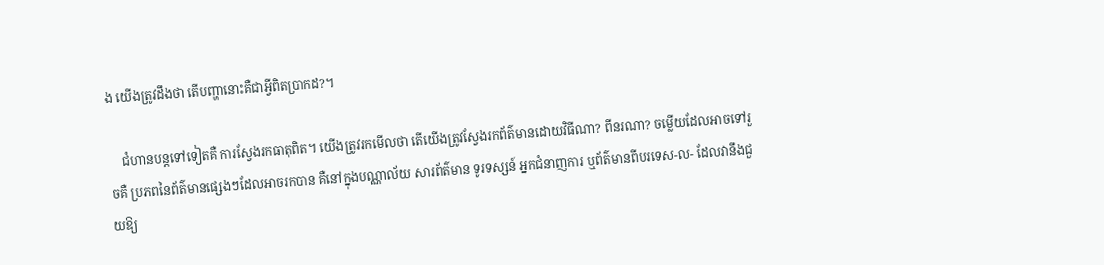ង យើងត្រូវដឹងថា តើបញ្ហានោះគឺជាអ្វីពិតប្រាកដ?។

    ជំហានបន្តទៅទៀតគឺ ការស្វែងរកធាតុពិត។ យើងត្រូវរកមើលថា តើយើងត្រូវស្វែងរកព័ត៌មានដោយវិធីណា? ពីនរណា? ចម្លើយដែលអាចទៅរួចគឺ ប្រភពនៃព័ត៌មានផ្សេងៗដែលអាចរកបាន គឺនៅក្នុងបណ្ណាល័យ សារព័ត៌មាន ទូរទស្សន៍ អ្នកជំនាញការ ឬព័ត៌មានពីបរទេស-ល- ដែលវានឹងជួយឱ្យ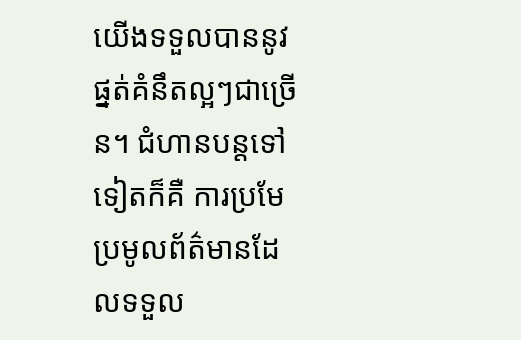យើងទទួលបាននូវផ្នត់គំនឹតល្អៗជាច្រើន។ ជំហានបន្តទៅទៀតក៏គឺ ការប្រមែប្រមូលព័ត៌មានដែលទទួល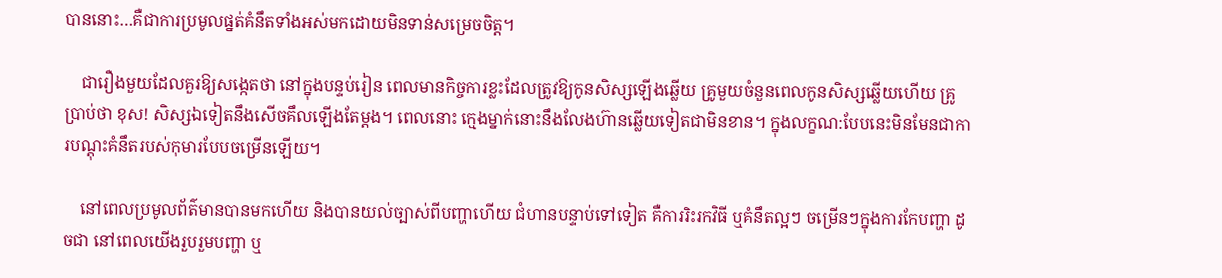បាននោះ…គឺជាការប្រមូលផ្នត់គំនឹតទាំងអស់មកដោយមិនទាន់សម្រេចចិត្ត។

    ជារឿងមួយដែលគួរឱ្យសង្កេតថា នៅក្នុងបន្ទប់រៀន ពេលមានកិច្ចការខ្លះដែលត្រូវឱ្យកូនសិស្សឡើងឆ្លើយ គ្រូមួយចំនួនពេលកូនសិស្សឆ្លើយហើយ គ្រូប្រាប់ថា ខុស! សិស្សឯទៀតនឹងសើចគឹលឡើងតែម្ដង។ ពេលនោះ ក្មេងម្នាក់នោះនឹងលែងហ៊ានឆ្លើយទៀតជាមិនខាន។ ក្នុងលក្ខណ:បែបនេះមិនមែនជាការបណ្តុះគំនឹតរបស់កុមារបែបចម្រើនឡើយ។

    នៅពេលប្រមូលព័ត៌មានបានមកហើយ និងបានយល់ច្បាស់ពីបញ្ហាហើយ ជំហានបន្ទាប់ទៅទៀត គឺការរិះរកវិធី ឬគំនឹតល្អៗ ចម្រើនៗក្នុងការកែបញ្ហា ដូចជា នៅពេលយើងរួបរួមបញ្ហា ឬ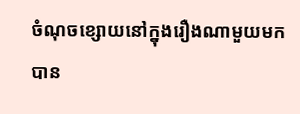ចំណុចខ្សោយនៅក្នុងរឿងណាមួយមកបាន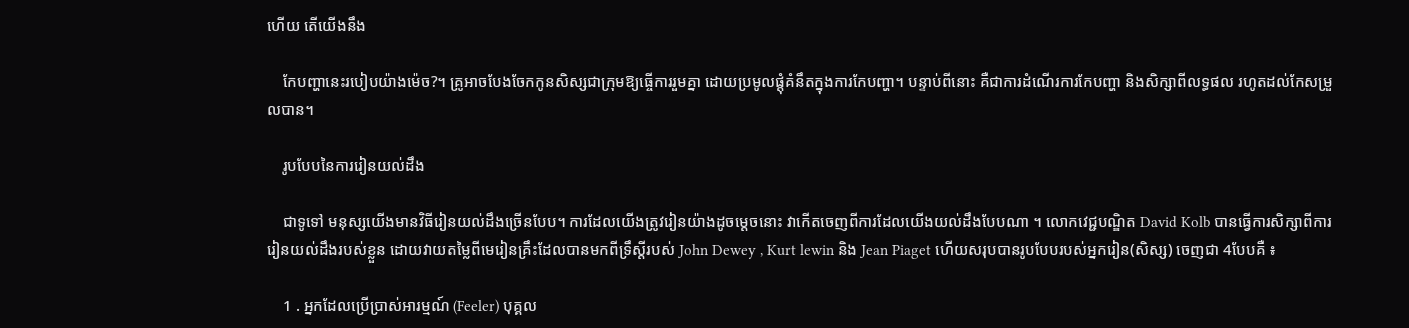ហើយ តើយើងនឹង

    កែបញ្ហានេះរបៀបយ៉ាងម៉េច?។ គ្រូអាចបែងចែកកូនសិស្សជាក្រុមឱ្យធ្ចើការរួមគ្នា ដោយប្រមូលផ្តុំគំនឹតក្នុងការកែបញ្ហា។ បន្ទាប់ពីនោះ គឺជាការដំណើរការកែបញ្ហា និងសិក្សាពីលទ្ធផល រហូតដល់កែសម្រួលបាន។

    រូបបែបនៃការរៀនយល់ដឹង

    ជាទូទៅ មនុស្សយើងមានវិធីរៀនយល់ដឹងច្រើនបែប។ ការដែលយើងត្រូវរៀនយ៉ាងដូចម្តេចនោះ វាកើតចេញពីការដែលយើងយល់ដឹងបែបណា ។ លោកវេជ្ជបណ្ឌិត David Kolb បានធ្វើការសិក្សាពីការរៀនយល់ដឹងរបស់ខ្លួន ដោយវាយតម្លៃពីមេរៀនគ្រឹះដែលបានមកពីទ្រឹស្តីរបស់ John Dewey , Kurt lewin និង Jean Piaget ហើយសរុបបានរូបបែបរបស់អ្នករៀន(សិស្ស) ចេញជា 4បែបគឺ ៖

    1 . អ្នកដែលប្រើប្រាស់អារម្មណ៍ (Feeler) បុគ្គល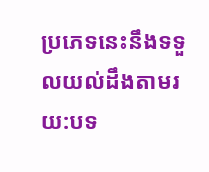ប្រភេទនេះនឹងទទួលយល់ដឹងតាមរយ:បទ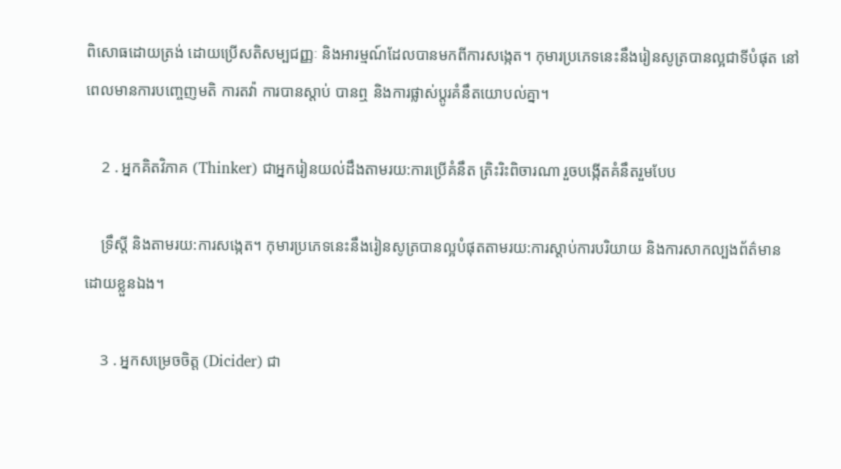ពិសោធដោយត្រង់ ដោយប្រើសតិសម្បជញ្ញៈ និងអារម្មណ៍ដែលបានមកពីការសង្កេត។ កុមារប្រភេទនេះនឹងរៀនសូត្របានល្អជាទីបំផុត នៅពេលមានការបញ្ចេញមតិ ការតវ៉ា ការបានស្តាប់ បានឮ និងការផ្លាស់ប្តូរគំនឹតយោបល់គ្នា។

    2 . អ្នកគិតវិភាគ (Thinker) ជាអ្នករៀនយល់ដឹងតាមរយ:ការប្រើគំនឹត ត្រិះរិះពិចារណា រួចបង្កើតគំនឹតរួមបែប

    ទ្រឹស្តី និងតាមរយ:ការសង្កេត។ កុមារប្រភេទនេះនឹងរៀនសូត្របានល្អបំផុតតាមរយ:ការស្តាប់ការបរិយាយ និងការសាកល្បងព័ត៌មានដោយខ្លួនឯង។

    3 . អ្នកសម្រេចចិត្ត (Dicider) ជា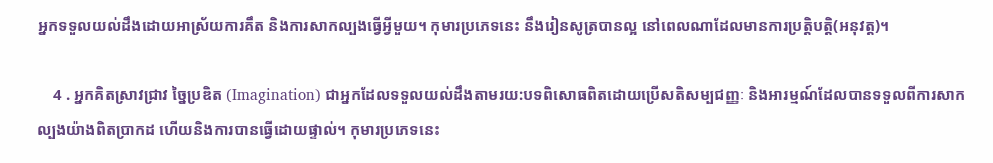អ្នកទទួលយល់ដឹងដោយអាស្រ័យការគឹត និងការសាកល្បងធ្វើអ្វីមួយ។ កុមារប្រភេទនេះ នឹងរៀនសូត្របានល្អ នៅពេលណាដែលមានការប្រត្តិបត្តិ(អនុវត្ត)។

    4 . អ្នកគិតស្រាវជ្រាវ ច្នៃប្រឌិត (Imagination) ជាអ្នកដែលទទួលយល់ដឹងតាមរយ:បទពិសោធពិតដោយប្រើសតិសម្បជញ្ញៈ និងអារម្មណ៍ដែលបានទទួលពីការសាកល្បងយ៉ាងពិតប្រាកដ ហើយនិងការបានធ្វើដោយផ្ទាល់។ កុមារប្រភេទនេះ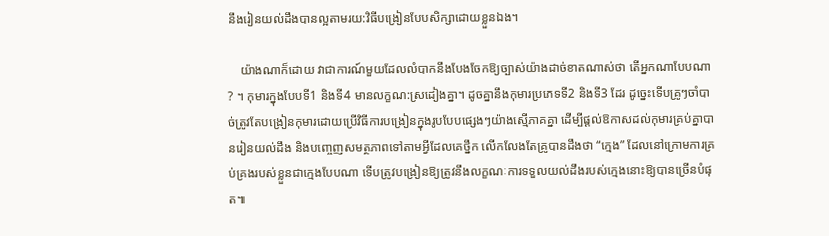នឹងរៀនយល់ដឹងបានល្អតាមរយ:វិធីបង្រៀនបែបសិក្សាដោយខ្លួនឯង។

    យ៉ាងណាក៏ដោយ វាជាការណ៍មួយដែលលំបាកនឹងបែងចែកឱ្យច្បាស់យ៉ាងដាច់ខាតណាស់ថា តើអ្នកណាបែបណា? ។ កុមារក្នុងបែបទី1 និងទី4 មានលក្ខណ:ស្រដៀងគ្នា។ ដូចគ្នានឹងកុមារប្រភេទទី2 និងទី3 ដែរ ដូច្នេះទើបគ្រូៗចាំបាច់ត្រូវតែបង្រៀនកុមារដោយប្រើវិធីការបង្រៀនក្នុងរូបបែបផ្សេងៗយ៉ាងស្មើភាគគ្នា ដើម្បីផ្តល់ឱកាសដល់កុមារគ្រប់គ្នាបានរៀនយល់ដឹង និងបញ្ចេញសមត្ថភាពទៅតាមអ្វីដែលគេថ្នឹក លើកលែងតែគ្រូបានដឹងថា “ក្មេង” ដែលនៅក្រោមការគ្រប់គ្រងរបស់ខ្លួនជាក្មេងបែបណា ទើបត្រូវបង្រៀនឱ្យត្រូវនឹងលក្ខណៈការទទួលយល់ដឹងរបស់ក្មេងនោះឱ្យបានច្រើនបំផុត៕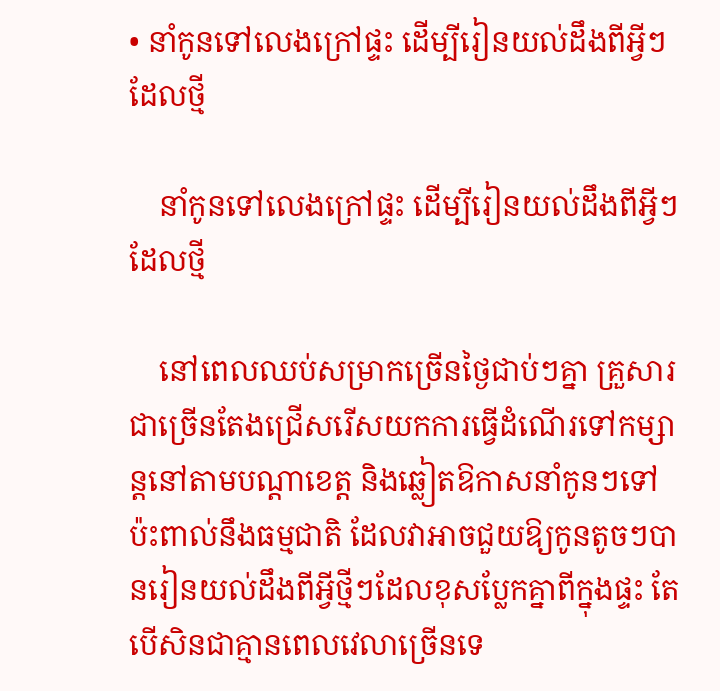• នាំកូនទៅលេងក្រៅផ្ទះ ដើម្បីរៀនយល់ដឹងពីអ្វីៗដែលថ្មី

    នាំកូនទៅលេងក្រៅផ្ទះ ដើម្បីរៀនយល់ដឹងពីអ្វីៗដែលថ្មី

    នៅពេលឈប់សម្រាកច្រើនថ្ងៃជាប់ៗគ្នា គ្រួសារជាច្រើនតែងជ្រើសរើសយកការធ្វើដំណើរទៅកម្សាន្តនៅតាមបណ្តាខេត្ត និងឆ្លៀតឱកាសនាំកូនៗទៅប៉ះពាល់នឹងធម្មជាតិ ដែលវាអាចជួយឱ្យកូនតូចៗបានរៀនយល់ដឹងពីអ្វីថ្មីៗដែលខុសប្លែកគ្នាពីក្នុងផ្ទះ តែបើសិនជាគ្មានពេលវេលាច្រើនទេ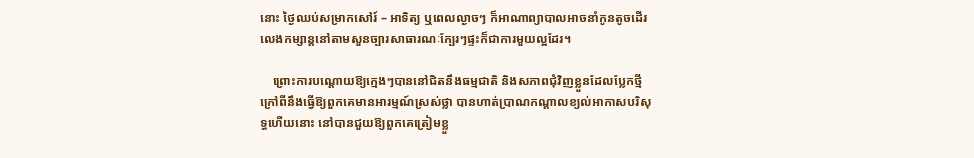នោះ ថ្ងៃឈប់សម្រាកសៅរ៍ – អាទិត្យ ឬពេលល្ងាចៗ ក៏អាណាព្យាបាលអាចនាំកូនតូចដើរលេងកម្សាន្តនៅតាមសួនច្បារសាធារណៈក្បែរៗផ្ទះក៏ជាការមួយល្អដែរ។

    ព្រោះការបណ្តោយឱ្យក្មេងៗបាននៅជិតនឹងធម្មជាតិ និងសភាពជុំវិញខ្លួនដែលប្លែកថ្មី ក្រៅពីនឹងធ្វើឱ្យពួកគេមានអារម្មណ៍ស្រស់ថ្លា បានហាត់ប្រាណកណ្តាលខ្យល់អាកាសបរិសុទ្ធហើយនោះ នៅបានជួយឱ្យពួកគេត្រៀមខ្លួ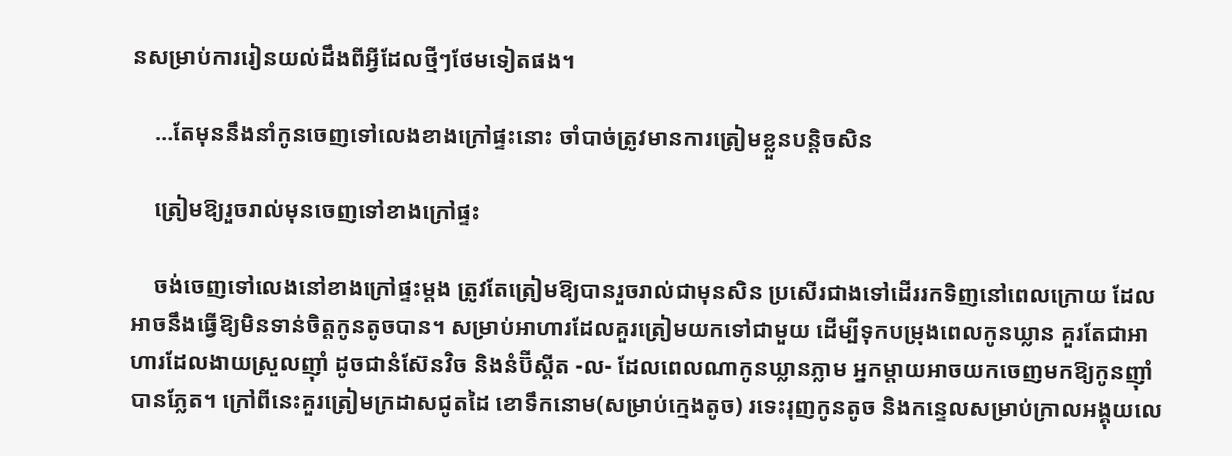នសម្រាប់ការរៀនយល់ដឹងពីអ្វីដែលថ្មីៗថែមទៀតផង។

    …តែមុននឹងនាំកូនចេញទៅលេងខាងក្រៅផ្ទះនោះ ចាំបាច់ត្រូវមានការត្រៀមខ្លួនបន្តិចសិន

    ត្រៀមឱ្យរួចរាល់មុនចេញទៅខាងក្រៅផ្ទះ

    ចង់ចេញទៅលេងនៅខាងក្រៅផ្ទះម្តង ត្រូវតែត្រៀមឱ្យបានរួចរាល់ជាមុនសិន ប្រសើរជាងទៅដើររកទិញនៅពេលក្រោយ ដែលអាចនឹងធ្វើឱ្យមិនទាន់ចិត្តកូនតូចបាន។ សម្រាប់អាហារដែលគួរត្រៀមយកទៅជាមួយ ដើម្បីទុកបម្រុងពេលកូនឃ្លាន គួរតែជាអាហារដែលងាយស្រួលញ៉ាំ ដូចជានំស៊ែនវិច និងនំប៊ីស្គីត -ល- ដែលពេលណាកូនឃ្លានភ្លាម អ្នកម្ដាយអាចយកចេញមកឱ្យកូនញ៉ាំបានភ្លែត។ ក្រៅពីនេះគួរត្រៀមក្រដាសជូតដៃ ខោទឹកនោម(សម្រាប់ក្មេងតូច) រទេះរុញកូនតូច និងកន្ទេលសម្រាប់ក្រាលអង្គុយលេ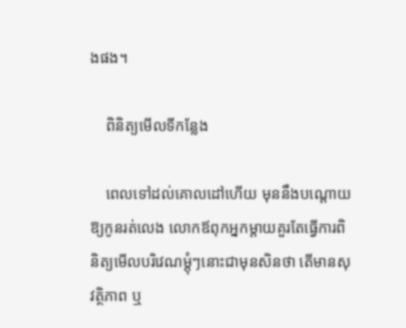ងផង។

    ពិនិត្យមើលទីកន្លែង

    ពេលទៅដល់គោលដៅហើយ មុននឹងបណ្តោយឱ្យកូនរត់លេង លោកឪពុកអ្នកម្តាយគួរតែធ្វើការពិនិត្យមើលបរិវេណម្តុំៗនោះជាមុនសិនថា តើមានសុវត្ថិភាព ឬ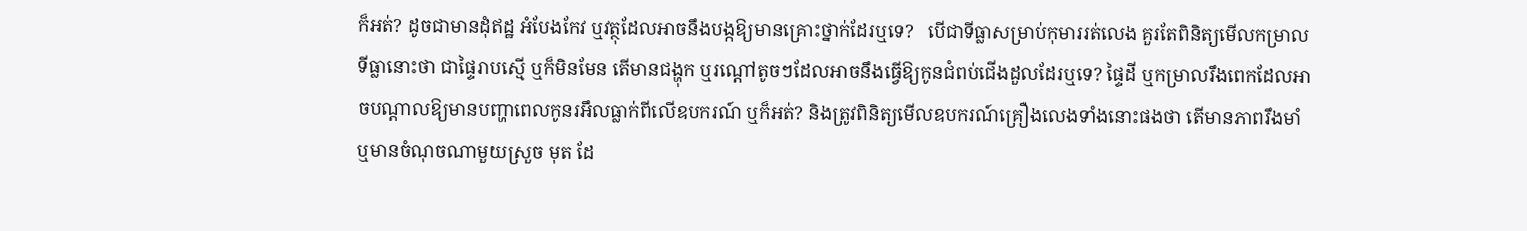ក៏អត់? ដូចជាមានដុំឥដ្ឋ អំបែងកែវ ឬវត្ថុដែលអាចនឹងបង្កឱ្យមានគ្រោះថ្នាក់ដែរឬទេ?   បើជាទីធ្លាសម្រាប់កុមាររត់លេង គួរតែពិនិត្យមើលកម្រាលទីធ្លានោះថា ជាផ្ទៃរាបស្មើ ឬក៏មិនមែន តើមានជង្ហុក ឬរណ្តៅតូចៗដែលអាចនឹងធ្វើឱ្យកូនជំពប់ជើងដួលដែរឬទេ? ផ្ទៃដី ឬកម្រាលរឹងពេកដែលអាចបណ្តាលឱ្យមានបញ្ហាពេលកូនរអឹលធ្លាក់ពីលើឧបករណ៍ ឬក៏អត់? និងត្រូវពិនិត្យមើលឧបករណ៍គ្រឿងលេងទាំងនោះផងថា តើមានភាពរឹងមាំ ឬមានចំណុចណាមួយស្រួច មុត ដែ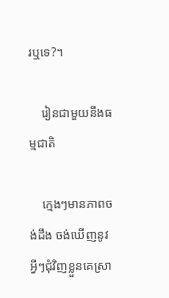រឬទេ?។

    រៀនជាមួយនឹងធម្មជាតិ

    ក្មេងៗមានភាពចង់ដឹង ចង់ឃើញនូវអ្វីៗជុំវិញខ្លួនគេស្រា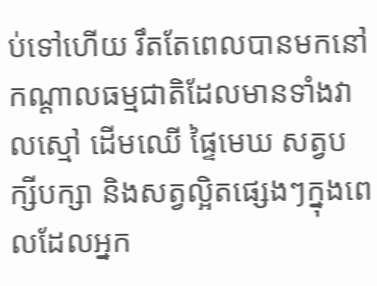ប់ទៅហើយ រឹតតែពេលបានមកនៅកណ្តាលធម្មជាតិដែលមានទាំងវាលស្មៅ ដើមឈើ ផ្ទៃមេឃ សត្វបក្សីបក្សា និងសត្វល្អិតផ្សេងៗក្នុងពេលដែលអ្នក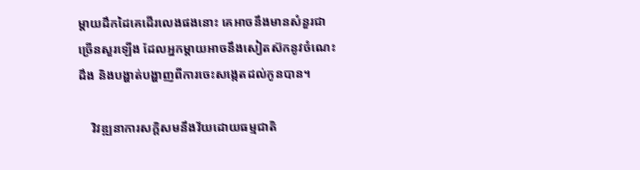ម្តាយដឹកដៃគេដើរលេងផងនោះ គេអាចនឹងមានសំនួរជាច្រើនសួរឡើង ដែលអ្នកម្តាយអាចនឹងសៀតស៊កនូវចំណេះដឹង និងបង្ហាត់បង្ហាញពីការចេះសង្កេតដល់កូនបាន។

    វិវឌ្ឍនាការសក្តិសមនឹងវ័យដោយធម្មជាតិ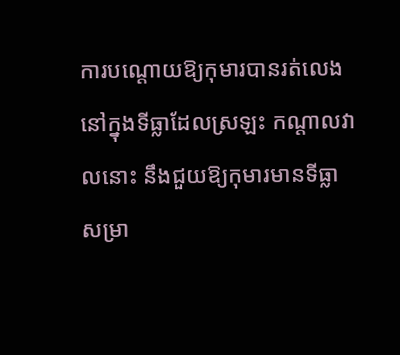ការបណ្តោយឱ្យកុមារបានរត់លេងនៅក្នុងទីធ្លាដែលស្រឡះ កណ្តាលវាលនោះ នឹងជួយឱ្យកុមារមានទីធ្លាសម្រា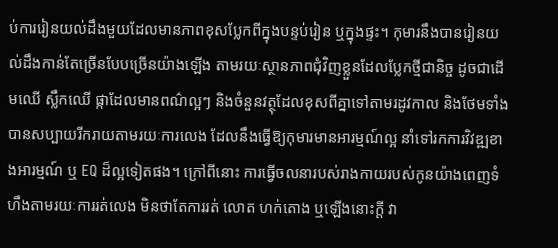ប់ការរៀនយល់ដឹងមួយដែលមានភាពខុសប្លែកពីក្នុងបន្ទប់រៀន ឬក្នុងផ្ទះ។ កុមារនឹងបានរៀនយល់ដឹងកាន់តែច្រើនបែបច្រើនយ៉ាងឡើង តាមរយៈស្ថានភាពជុំវិញខ្លួនដែលប្លែកថ្មីជានិច្ច ដូចជាដើមឈើ ស្លឹកឈើ ផ្កាដែលមានពណ៌ល្អៗ និងចំនួនវត្ថុដែលខុសពីគ្នាទៅតាមរដូវកាល និងថែមទាំងបានសប្បាយរីករាយតាមរយៈការលេង ដែលនឹងធ្វើឱ្យកុមារមានអារម្មណ៍ល្អ នាំទៅរកការវិវឌ្ឍខាងអារម្មណ៍ ឬ EQ ដ៏ល្អទៀតផង។ ក្រៅពីនោះ ការធ្វើចលនារបស់រាងកាយរបស់កូនយ៉ាងពេញទំហឹងតាមរយៈការរត់លេង មិនថាតែការរត់ លោត ហក់តោង ឬឡើងនោះក្ដី វា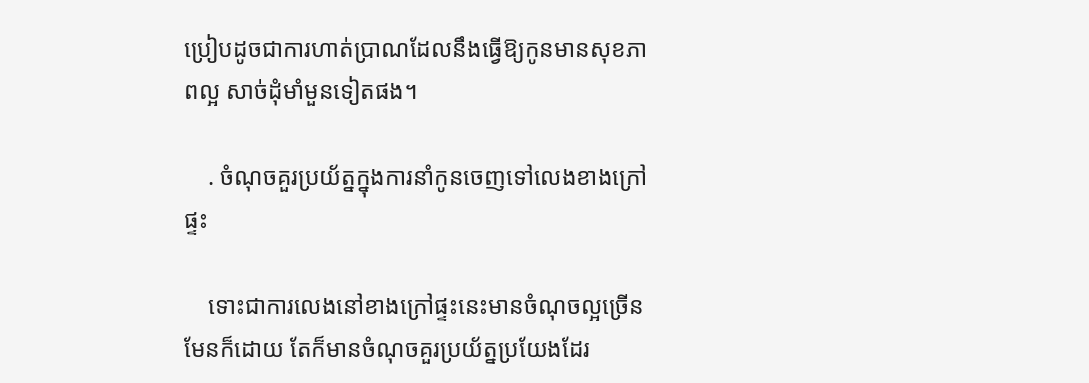ប្រៀបដូចជាការហាត់ប្រាណដែលនឹងធ្វើឱ្យកូនមានសុខភាពល្អ សាច់ដុំមាំមួនទៀតផង។

    . ចំណុចគួរប្រយ័ត្នក្នុងការនាំកូនចេញទៅលេងខាងក្រៅផ្ទះ

    ទោះជាការលេងនៅខាងក្រៅផ្ទះនេះមានចំណុចល្អច្រើនមែនក៏ដោយ តែក៏មានចំណុចគួរប្រយ័ត្នប្រយែងដែរ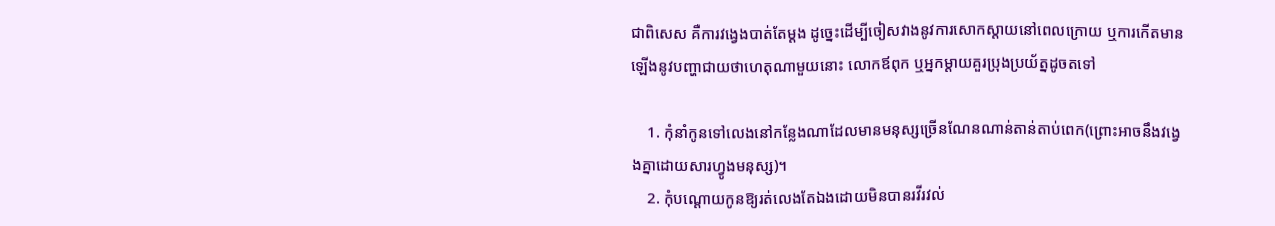ជាពិសេស គឺការវង្វេងបាត់តែម្តង ដូច្នេះដើម្បីចៀសវាងនូវការសោកស្តាយនៅពេលក្រោយ ឬការកើតមានឡើងនូវបញ្ហាជាយថាហេតុណាមួយនោះ លោកឪពុក ឬអ្នកម្តាយគួរប្រុងប្រយ័ត្នដូចតទៅ

    1. កុំនាំកូនទៅលេងនៅកន្លែងណាដែលមានមនុស្សច្រើនណែនណាន់តាន់តាប់ពេក(ព្រោះអាចនឹងវង្វេងគ្នាដោយសារហ្វូងមនុស្ស)។
    2. កុំបណ្តោយកូនឱ្យរត់លេងតែឯងដោយមិនបានរវីរវល់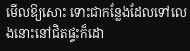មើលឱ្យសោះ ទោះជាកន្លែងដែលទៅលេងនោះនៅជិតផ្ទះក៏ដោ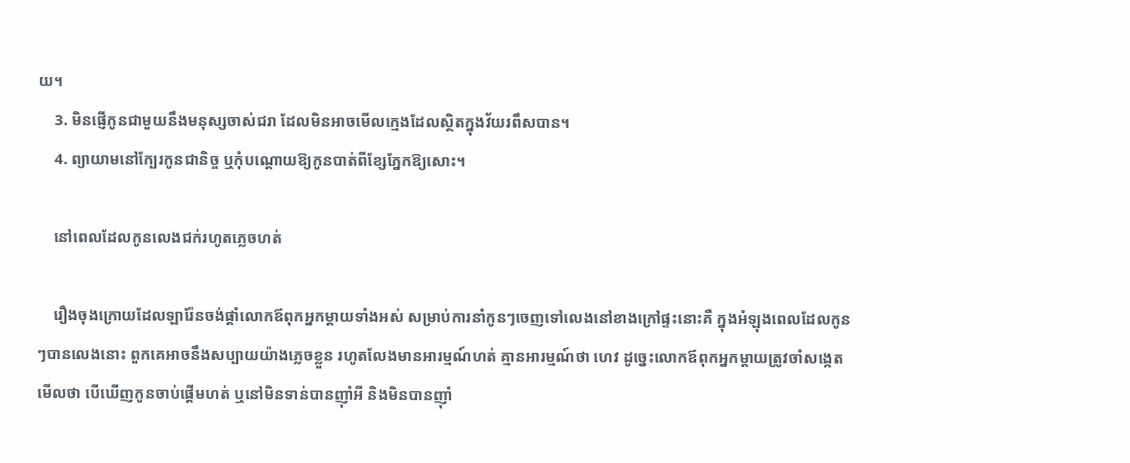យ។
    3. មិនផ្ញើកូនជាមួយនឹងមនុស្សចាស់ជរា ដែលមិនអាចមើលក្មេងដែលស្ថិតក្នុងវ័យរពឹសបាន។
    4. ព្យាយាមនៅក្បែរកូនជានិច្ច ឬកុំបណ្តោយឱ្យកូនបាត់ពីខ្សែភ្នែកឱ្យសោះ។

    នៅពេលដែលកូនលេងជក់រហូតភ្លេចហត់

    រឿងចុងក្រោយដែលឡារ៉ែនចង់ផ្តាំលោកឪពុកអ្នកម្តាយទាំងអស់ សម្រាប់ការនាំកូនៗចេញទៅលេងនៅខាងក្រៅផ្ទះនោះគឺ ក្នុងអំឡុងពេលដែលកូនៗបានលេងនោះ ពួកគេអាចនឹងសប្បាយយ៉ាងភ្លេចខ្លួន រហូតលែងមានអារម្មណ៍ហត់ គ្មានអារម្មណ៍ថា ហេវ ដូច្នេះលោកឪពុកអ្នកម្តាយត្រូវចាំសង្កេតមើលថា បើឃើញកូនចាប់ផ្តើមហត់ ឬនៅមិនទាន់បានញ៉ាំអី និងមិនបានញ៉ាំ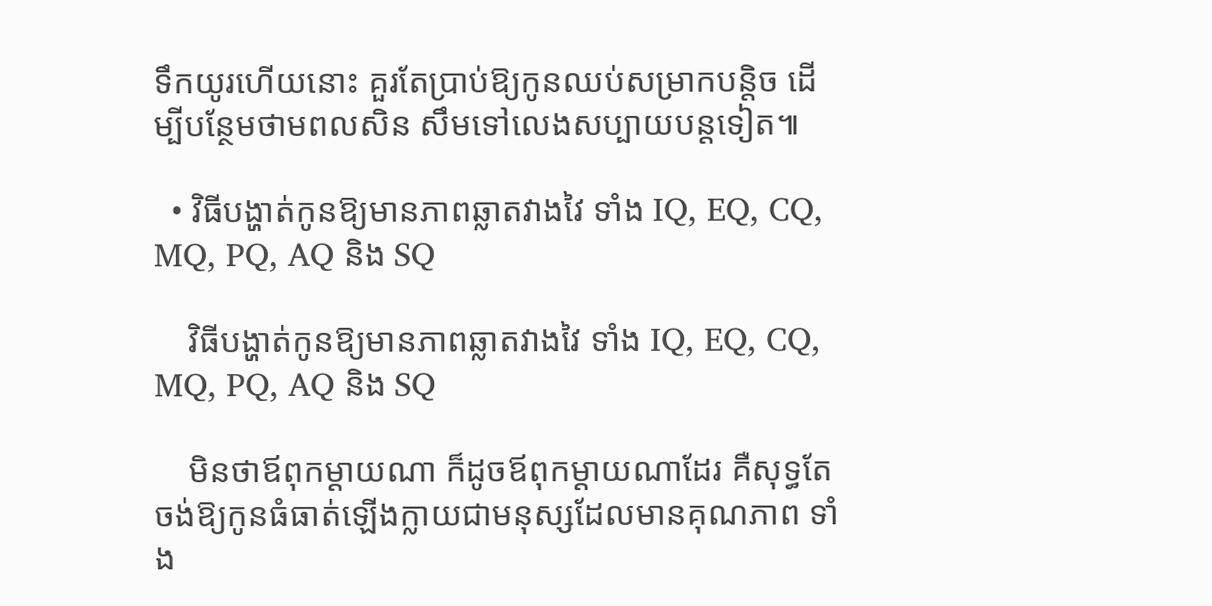ទឹកយូរហើយនោះ គួរតែប្រាប់ឱ្យកូនឈប់សម្រាកបន្តិច ដើម្បីបន្ថែមថាមពលសិន សឹមទៅលេងសប្បាយបន្តទៀត៕

  • វិធីបង្ហាត់កូនឱ្យមានភាពឆ្លាតវាងវៃ ទាំង IQ, EQ, CQ, MQ, PQ, AQ និង SQ

    វិធីបង្ហាត់កូនឱ្យមានភាពឆ្លាតវាងវៃ ទាំង IQ, EQ, CQ, MQ, PQ, AQ និង SQ

    មិនថាឪពុកម្ដាយណា ក៏ដូចឪពុកម្ដាយណាដែរ គឺសុទ្ធតែចង់ឱ្យកូនធំធាត់ឡើងក្លាយជាមនុស្សដែលមានគុណភាព ទាំង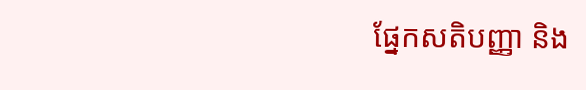ផ្នែកសតិបញ្ញា និង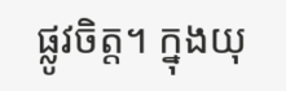ផ្លូវចិត្ត។ ក្នុងយុ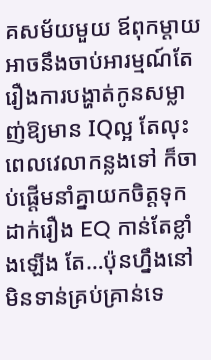គសម័យមួយ ឪពុកម្ដាយអាចនឹងចាប់អារម្មណ៍តែរឿងការបង្ហាត់កូនសម្លាញ់ឱ្យមាន IQល្អ តែលុះពេលវេលាកន្លងទៅ ក៏ចាប់ផ្ដើមនាំគ្នាយកចិត្តទុកដាក់រឿង EQ កាន់តែខ្លាំងឡើង តែ…ប៉ុនហ្នឹងនៅមិនទាន់គ្រប់គ្រាន់ទេ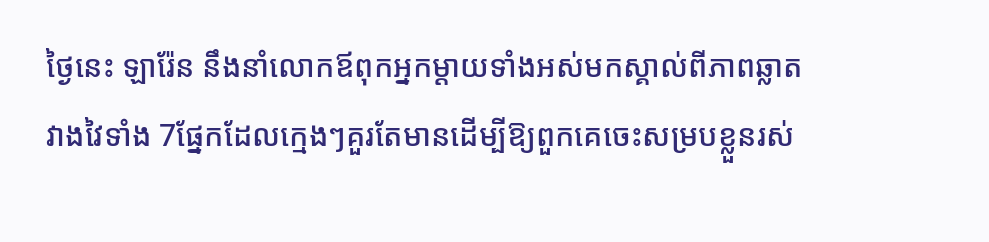ថ្ងៃនេះ ឡារ៉ែន នឹងនាំលោកឪពុកអ្នកម្ដាយទាំងអស់មកស្គាល់ពីភាពឆ្លាតវាងវៃទាំង 7ផ្នែកដែលក្មេងៗគួរតែមានដើម្បីឱ្យពួកគេចេះសម្របខ្លួនរស់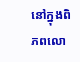នៅក្នុងពិភពលោ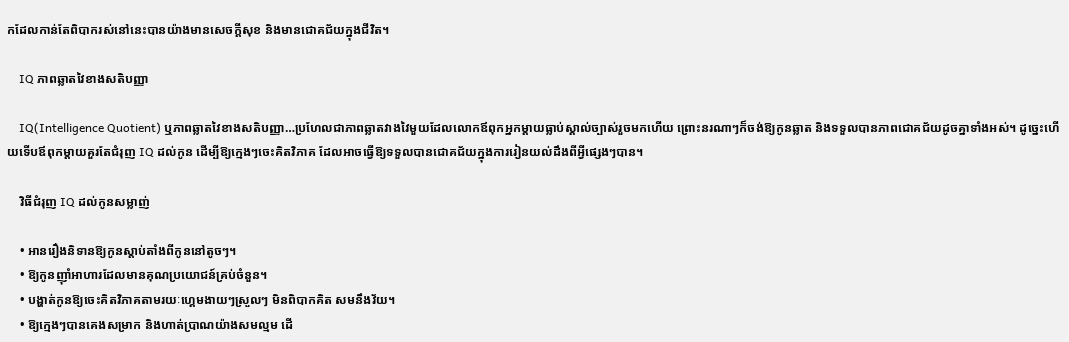កដែលកាន់តែពិបាករស់នៅនេះបានយ៉ាងមានសេចក្ដីសុខ និងមានជោគជ័យក្នុងជីវិត។

    IQ ភាពឆ្លាតវៃខាងសតិបញ្ញា

    IQ(Intelligence Quotient) ឬភាពឆ្លាតវៃខាងសតិបញ្ញា…ប្រហែលជាភាពឆ្លាតវាងវៃមួយដែលលោកឪពុកអ្នកម្ដាយធ្លាប់ស្គាល់ច្បាស់រួចមកហើយ ព្រោះនរណាៗក៏ចង់ឱ្យកូនឆ្លាត និងទទួលបានភាពជោគជ័យដូចគ្នាទាំងអស់។ ដូច្នេះហើយទើបឪពុកម្ដាយគួរតែជំរុញ IQ ដល់កូន ដើម្បីឱ្យក្មេងៗចេះគិតវិភាគ ដែលអាចធ្វើឱ្យទទួលបានជោគជ័យក្នុងការរៀនយល់ដឹងពីអ្វីផ្សេងៗបាន។

    វិធីជំរុញ IQ ដល់កូនសម្លាញ់

    • អានរឿងនិទានឱ្យកូនស្ដាប់តាំងពីកូននៅតូចៗ។
    • ឱ្យកូនញ៉ាំអាហារដែលមានគុណប្រយោជន៍គ្រប់ចំនួន។
    • បង្ហាត់កូនឱ្យចេះគិតវិភាគតាមរយៈហ្គេមងាយៗស្រួលៗ មិនពិបាកគិត សមនឹងវ័យ។
    • ឱ្យក្មេងៗបានគេងសម្រាក និងហាត់ប្រាណយ៉ាងសមល្មម ដើ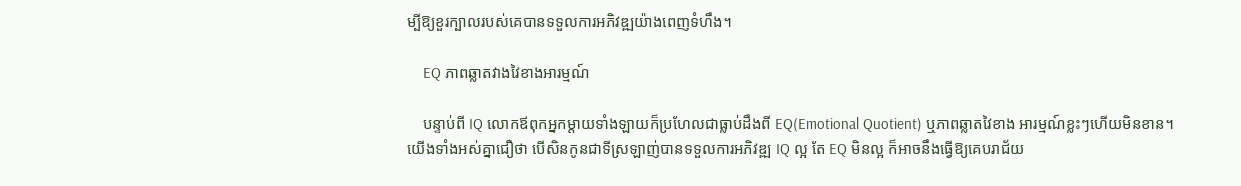ម្បីឱ្យខួរក្បាលរបស់គេបានទទួលការអភិវឌ្ឍយ៉ាងពេញទំហឹង។

    EQ ភាពឆ្លាតវាងវៃខាងអារម្មណ៍

    បន្ទាប់ពី IQ លោកឪពុកអ្នកម្ដាយទាំងឡាយក៏ប្រហែលជាធ្លាប់ដឹងពី EQ(Emotional Quotient) ឬភាពឆ្លាតវៃខាង អារម្មណ៍ខ្លះៗហើយមិនខាន។ យើងទាំងអស់គ្នាជឿថា បើសិនកូនជាទីស្រឡាញ់បានទទួលការអភិវឌ្ឍ IQ ល្អ តែ EQ មិនល្អ ក៏អាចនឹងធ្វើឱ្យគេបរាជ័យ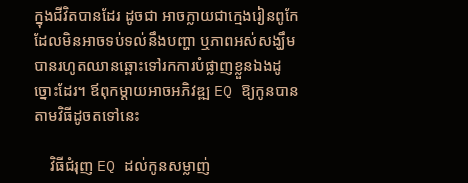ក្នុងជីវិតបានដែរ ដូចជា អាចក្លាយជាក្មេងរៀនពូកែដែលមិនអាចទប់ទល់នឹងបញ្ហា ឬភាពអស់សង្ឃឹមបានរហូតឈានឆ្ពោះទៅរកការបំផ្លាញខ្លួនឯងដូច្នោះដែរ។ ឪពុកម្ដាយអាចអភិវឌ្ឍ EQ ឱ្យកូនបានតាមវិធីដូចតទៅនេះ

    វិធីជំរុញ EQ ដល់កូនសម្លាញ់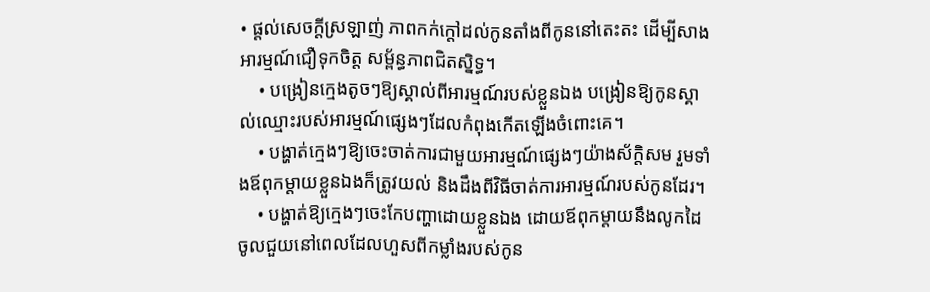• ផ្ដល់សេចក្ដីស្រឡាញ់ ភាពកក់ក្ដៅដល់កូនតាំងពីកូននៅតេះតះ ដើម្បីសាងអារម្មណ៍ជឿទុកចិត្ត សម្ព័ន្ធភាពជិតស្និទ្ធ។
    • បង្រៀនក្មេងតូចៗឱ្យស្គាល់ពីអារម្មណ៍របស់ខ្លួនឯង បង្រៀនឱ្យកូនស្គាល់ឈ្មោះរបស់អារម្មណ៍ផ្សេងៗដែលកំពុងកើតឡើងចំពោះគេ។
    • បង្ហាត់ក្មេងៗឱ្យចេះចាត់ការជាមួយអារម្មណ៍ផ្សេងៗយ៉ាងស័ក្តិសម រួមទាំងឪពុកម្ដាយខ្លួនឯងក៏ត្រូវយល់ និងដឹងពីវិធីចាត់ការអារម្មណ៍របស់កូនដែរ។
    • បង្ហាត់ឱ្យក្មេងៗចេះកែបញ្ហាដោយខ្លួនឯង ដោយឪពុកម្ដាយនឹងលូកដៃចូលជួយនៅពេលដែលហួសពីកម្លាំងរបស់កូន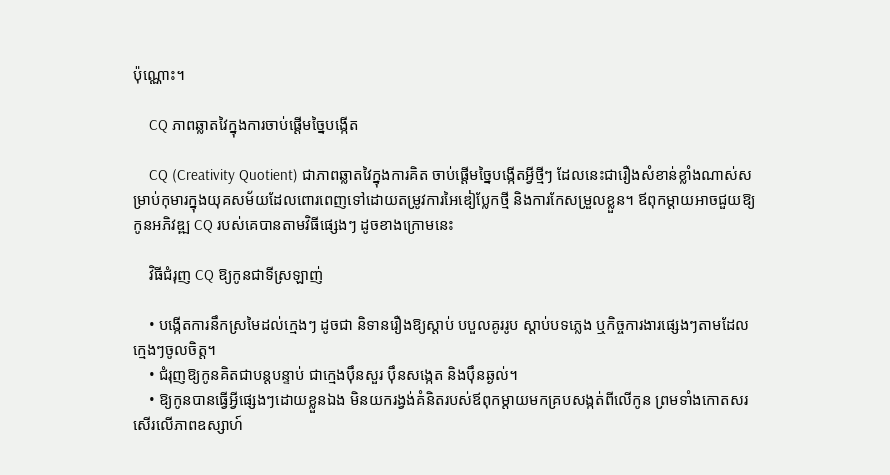ប៉ុណ្ណោះ។

    CQ ភាពឆ្លាតវៃក្នុងការចាប់ផ្ដើមច្នៃបង្កើត

    CQ (Creativity Quotient) ជាភាពឆ្លាតវៃក្នុងការគិត ចាប់ផ្ដើមច្នៃបង្កើតអ្វីថ្មីៗ ដែលនេះជារឿងសំខាន់ខ្លាំងណាស់សម្រាប់កុមារក្នុងយុគសម័យដែលពោរពេញទៅដោយតម្រូវការអៃឌៀប្លែកថ្មី និងការកែសម្រួលខ្លួន។ ឪពុកម្ដាយអាចជួយឱ្យកូនអភិវឌ្ឍ CQ របស់គេបានតាមវិធីផ្សេងៗ ដូចខាងក្រោមនេះ

    វិធីជំរុញ CQ ឱ្យកូនជាទីស្រឡាញ់

    • បង្កើតការនឹកស្រមៃដល់ក្មេងៗ ដូចជា និទានរឿងឱ្យស្ដាប់ បបួលគូររូប ស្ដាប់បទភ្លេង ឬកិច្ចការងារផ្សេងៗតាមដែលក្មេងៗចូលចិត្ត។
    • ជំរុញឱ្យកូនគិតជាបន្តបន្ទាប់ ជាក្មេងប៉ឹនសួរ ប៉ឹនសង្កេត និងប៉ឹនឆ្ងល់។
    • ឱ្យកូនបានធ្វើអ្វីផ្សេងៗដោយខ្លួនឯង មិនយករង្វង់គំនិតរបស់ឪពុកម្ដាយមកគ្របសង្កត់ពីលើកូន ព្រមទាំងកោតសរសើរលើភាពឧស្សាហ៍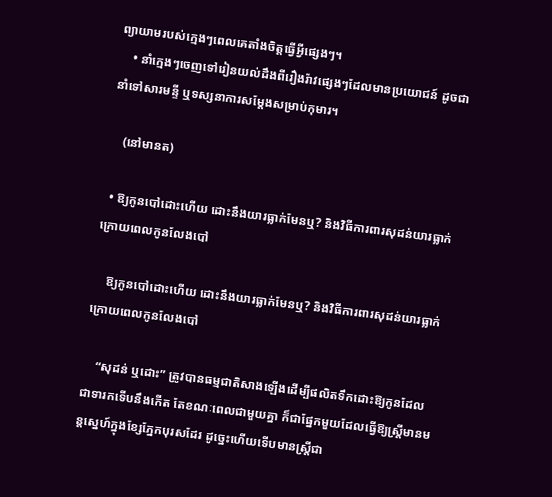ព្យាយាមរបស់ក្មេងៗពេលគេតាំងចិត្តធ្វើអ្វីផ្សេងៗ។
    • នាំក្មេងៗចេញទៅរៀនយល់ដឹងពីរឿងរ៉ាវផ្សេងៗដែលមានប្រយោជន៍ ដូចជានាំទៅសារមន្ទី ឬទស្សនាការសម្ដែងសម្រាប់កុមារ។

    (នៅមានត)

  • ឱ្យកូនបៅដោះហើយ ដោះនឹងយារធ្លាក់មែនឬ? និងវិធីការពារសុដន់យារធ្លាក់ក្រោយពេលកូនលែងបៅ

    ឱ្យកូនបៅដោះហើយ ដោះនឹងយារធ្លាក់មែនឬ? និងវិធីការពារសុដន់យារធ្លាក់ក្រោយពេលកូនលែងបៅ

    “សុដន់ ឬដោះ” ត្រូវបានធម្មជាតិសាងឡើងដើម្បីផលិតទឹកដោះឱ្យកូនដែលជាទារកទើបនឹងកើត តែខណៈពេលជាមួយគ្នា ក៏ជាផ្នែកមួយដែលធ្វើឱ្យស្ត្រីមានមន្តស្នេហ៍ក្នុងខ្សែភ្នែកបុរសដែរ ដូច្នេះហើយទើបមានស្ត្រីជា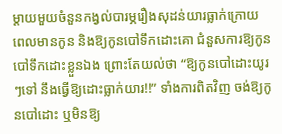ម្ដាយមួយចំនួនកង្វល់បារម្ភរឿងសុដន់យារធ្លាក់ក្រោយពេលមានកូន និងឱ្យកូនបៅទឹកដោះគោ ជំនួសការឱ្យកូនបៅទឹកដោះខ្លួនឯង ព្រោះតែយល់ថា “ឱ្យកូនបៅដោះយូរៗទៅ នឹងធ្វើឱ្យដោះធ្លាក់យារ!!” ទាំងការពិតវិញ ចង់ឱ្យកូនបៅដោះ ឬមិនឱ្យ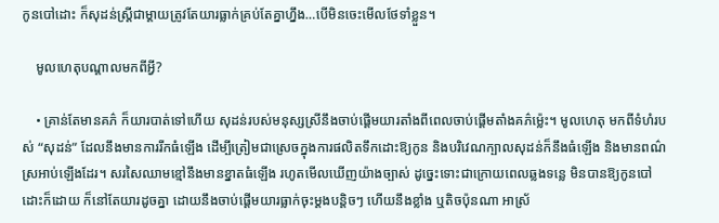កូនបៅដោះ ក៏សុដន់ស្ត្រីជាម្ដាយត្រូវតែយារធ្លាក់គ្រប់តែគ្នាហ្នឹង…បើមិនចេះមើលថែទាំខ្លួន។

    មូលហេតុបណ្ដាលមកពីអ្វី?

    • គ្រាន់តែមានគភ៌ ក៏យារបាត់ទៅហើយ សុដន់របស់មនុស្សស្រីនឹងចាប់ផ្ដើមយារតាំងពីពេលចាប់ផ្ដើមតាំងគភ៌ម្ល៉េះ។ មូលហេតុ មកពីទំហំរបស់ “សុដន់” ដែលនឹងមានការរីកធំឡើង ដើម្បីត្រៀមជាស្រេចក្នុងការផលិតទឹកដោះឱ្យកូន និងបរិវេណក្បាលសុដន់ក៏នឹងធំឡើង និងមានពណ៌ស្រអាប់ឡើងដែរ។ សរសៃឈាមខ្មៅនឹងមានខ្នាតធំឡើង រហូតមើលឃើញយ៉ាងច្បាស់ ដូច្នេះទោះជាក្រោយពេលឆ្លងទន្លេ មិនបានឱ្យកូនបៅដោះក៏ដោយ ក៏នៅតែយារដូចគ្នា ដោយនឹងចាប់ផ្ដើមយារធ្លាក់ចុះម្ដងបន្តិចៗ ហើយនឹងខ្លាំង ឬតិចប៉ុនណា អាស្រ័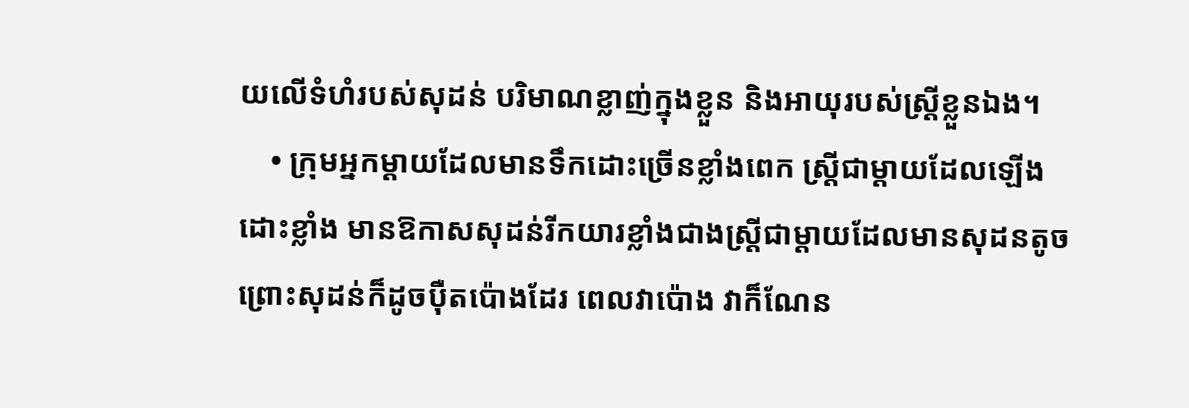យលើទំហំរបស់សុដន់ បរិមាណខ្លាញ់ក្នុងខ្លួន និងអាយុរបស់ស្រ្តីខ្លួនឯង។
    • ក្រុមអ្នកម្ដាយដែលមានទឹកដោះច្រើនខ្លាំងពេក ស្ត្រីជាម្ដាយដែលឡើងដោះខ្លាំង មានឱកាសសុដន់រីកយារខ្លាំងជាងស្ត្រីជាម្ដាយដែលមានសុដនតូច ព្រោះសុដន់ក៏ដូចប៉ឺតប៉ោងដែរ ពេលវាប៉ោង វាក៏ណែន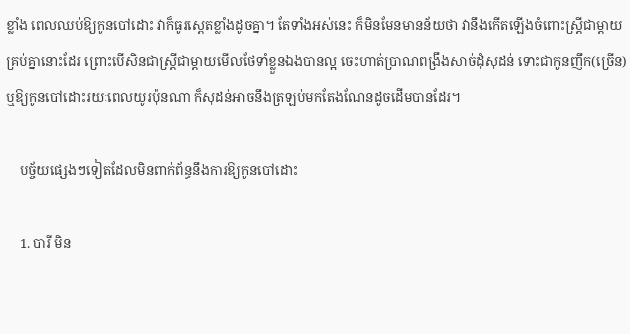ខ្លាំង ពេលឈប់ឱ្យកូនបៅដោះ វាក៏ធូរស្ពេតខ្លាំងដូចគ្នា។ តែទាំងអស់នេះ ក៏មិនមែនមានន័យថា វានឹងកើតឡើងចំពោះស្ត្រីជាម្ដាយគ្រប់គ្នានោះដែរ ព្រោះបើសិនជាស្ត្រីជាម្ដាយមើលថែទាំខ្លួនឯងបានល្អ ចេះហាត់ប្រាណពង្រឹងសាច់ដុំសុដន់ ទោះជាកូនញឹក(ច្រើន) ឬឱ្យកូនបៅដោះរយៈពេលយូរប៉ុនណា ក៏សុដន់អាចនឹងត្រឡប់មកតែងណែនដូចដើមបានដែរ។

    បច្ច័យផ្សេងៗទៀតដែលមិនពាក់ព័ន្ធនឹងការឱ្យកូនបៅដោះ

    1. បារី មិន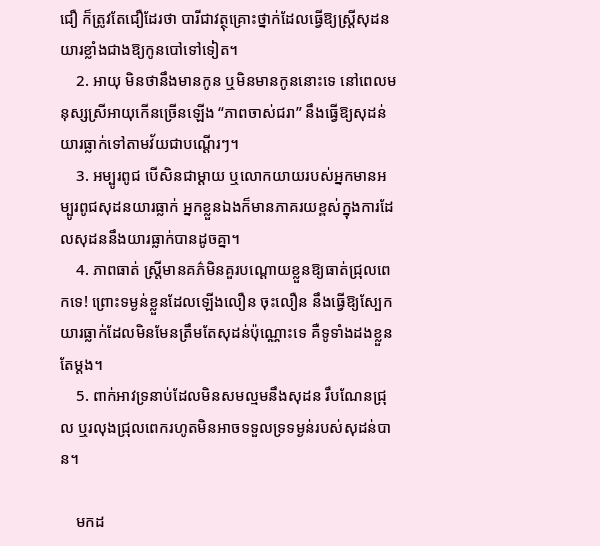ជឿ ក៏ត្រូវតែជឿដែរថា បារីជាវត្ថុគ្រោះថ្នាក់ដែលធ្វើឱ្យស្រ្តីសុដនយារខ្លាំងជាងឱ្យកូនបៅទៅទៀត។
    2. អាយុ មិនថានឹងមានកូន ឬមិនមានកូននោះទេ នៅពេលមនុស្សស្រីអាយុកើនច្រើនឡើង “ភាពចាស់ជរា” នឹងធ្វើឱ្យសុដន់យារធ្លាក់ទៅតាមវ័យជាបណ្ដើរៗ។
    3. អម្បូរពូជ បើសិនជាម្ដាយ ឬលោកយាយរបស់អ្នកមានអម្បូរពូជសុដនយារធ្លាក់ អ្នកខ្លួនឯងក៏មានភាគរយខ្ពស់ក្នុងការដែលសុដននឹងយារធ្លាក់បានដូចគ្នា។
    4. ភាពធាត់ ស្រ្តីមានគភ៌មិនគួរបណ្ដោយខ្លួនឱ្យធាត់ជ្រុលពេកទេ! ព្រោះទម្ងន់ខ្លួនដែលឡើងលឿន ចុះលឿន នឹងធ្វើឱ្យស្បែកយារធ្លាក់ដែលមិនមែនត្រឹមតែសុដន់ប៉ុណ្ណោះទេ គឺទូទាំងដងខ្លួនតែម្ដង។
    5. ពាក់អាវទ្រនាប់ដែលមិនសមល្មមនឹងសុដន រឹបណែនជ្រុល ឬរលុងជ្រុលពេករហូតមិនអាចទទួលទ្រទម្ងន់របស់សុដន់បាន។

    មកដ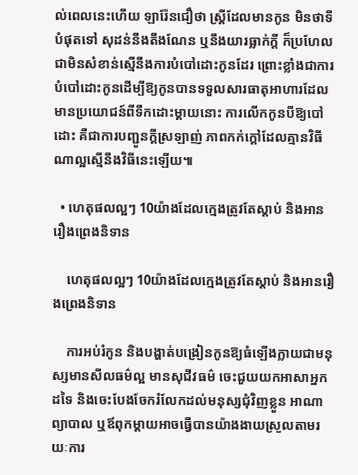ល់ពេលនេះហើយ ឡារ៉ែនជឿថា ស្រ្តីដែលមានកូន មិនថាទីបំផុតទៅ សុដន់នឹងតឹងណែន ឬនឹងយារធ្លាក់ក្ដី ក៏ប្រហែលជាមិនសំខាន់ស្មើនឹងការបំបៅដោះកូនដែរ ព្រោះខ្លាំងជាការបំបៅដោះកូនដើម្បីឱ្យកូនបានទទួលសារធាតុអាហារដែលមានប្រយោជន៍ពីទឹកដោះម្ដាយនោះ ការលើកកូនបីឱ្យបៅដោះ គឺជាការបញ្ជូនក្ដីស្រឡាញ់ ភាពកក់ក្ដៅដែលគ្មានវិធីណាល្អស្មើនឹងវិធីនេះឡើយ៕

  • ហេតុផលល្អៗ 10យ៉ាងដែលក្មេងត្រូវតែស្តាប់ និងអានរឿងព្រេងនិទាន

    ហេតុផលល្អៗ 10យ៉ាងដែលក្មេងត្រូវតែស្តាប់ និងអានរឿងព្រេងនិទាន

    ការអប់រំកូន និងបង្ហាត់បង្រៀនកូនឱ្យធំឡើងក្លាយជាមនុស្សមានសីលធម៌ល្អ មានសុជីវធម៌ ចេះជួយយកអាសាអ្នកដទៃ និងចេះបែងចែករំលែកដល់មនុស្សជុំវិញខ្លួន អាណាព្យាបាល ឬឪពុកម្ដាយអាចធ្វើបានយ៉ាងងាយស្រួលតាមរយៈការ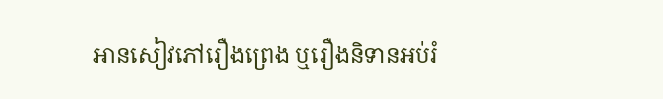អានសៀវភៅរឿងព្រេង ឬរឿងនិទានអប់រំ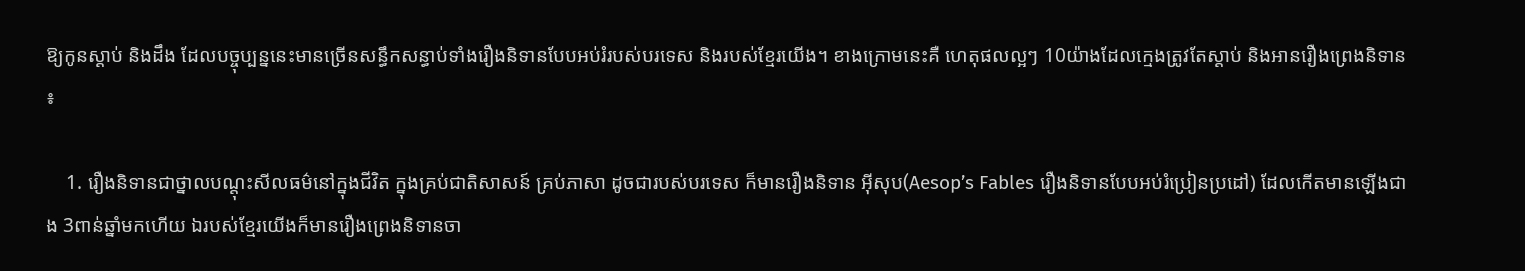ឱ្យកូនស្ដាប់ និងដឹង ដែលបច្ចុប្បន្ននេះមានច្រើនសន្ធឹកសន្ធាប់ទាំងរឿងនិទានបែបអប់រំរបស់បរទេស និងរបស់ខ្មែរយើង។ ខាងក្រោមនេះគឺ ហេតុផលល្អៗ 10យ៉ាងដែលក្មេងត្រូវតែស្តាប់ និងអានរឿងព្រេងនិទាន ៖

    1. រឿងនិទានជាថ្នាលបណ្តុះសីលធម៌នៅក្នុងជីវិត ក្នុងគ្រប់ជាតិសាសន៍ គ្រប់ភាសា ដូចជារបស់បរទេស ក៏មានរឿងនិទាន អ៊ីសុប(Aesop’s Fables រឿងនិទានបែបអប់រំប្រៀនប្រដៅ) ដែលកើតមានឡើងជាង 3ពាន់ឆ្នាំមកហើយ ឯរបស់ខ្មែរយើងក៏មានរឿងព្រេងនិទានចា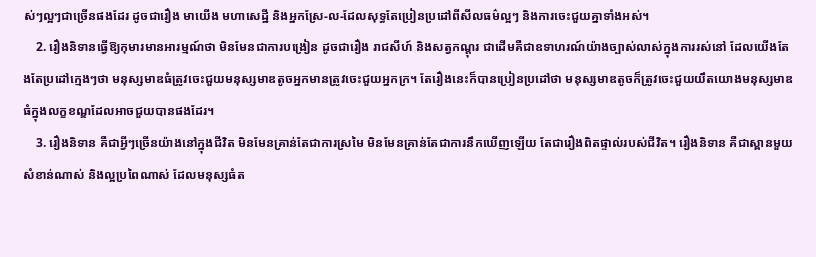ស់ៗល្អៗជាច្រើនផងដែរ ដូចជារឿង មាយើង មហាសេដ្ឋី និងអ្នកស្រែ-ល-ដែលសុទ្ធតែប្រៀនប្រដៅពីសីលធម៌ល្អៗ និងការចេះជួយគ្នាទាំងអស់។
    2. រឿងនិទានធ្វើឱ្យកុមារមានអារម្មណ៍ថា មិនមែនជាការបង្រៀន ដូចជារឿង រាជសីហ៍ និងសត្វកណ្តុរ ជាដើមគឺជាឧទាហរណ៍យ៉ាងច្បាស់លាស់ក្នុងការរស់នៅ ដែលយើងតែងតែប្រដៅក្មេងៗថា មនុស្សមាឌធំត្រូវចេះជួយមនុស្សមាឌតូចអ្នកមានត្រូវចេះជួយអ្នកក្រ។ តែរឿងនេះក៏បានប្រៀនប្រដៅថា មនុស្សមាឌតូចក៏ត្រូវចេះជួយយឹតយោងមនុស្សមាឌធំក្នុងលក្ខខណ្ឌដែលអាចជួយបានផងដែរ។
    3. រឿងនិទាន គឺជាអ្វីៗច្រើនយ៉ាងនៅក្នុងជីវិត មិនមែនគ្រាន់តែជាការស្រមៃ មិនមែនគ្រាន់តែជាការនឹកឃើញឡើយ តែជារឿងពិតផ្ទាល់របស់ជីវិត។ រឿងនិទាន គឺជាស្ពានមួយសំខាន់ណាស់ និងល្អប្រពៃណាស់ ដែលមនុស្សធំត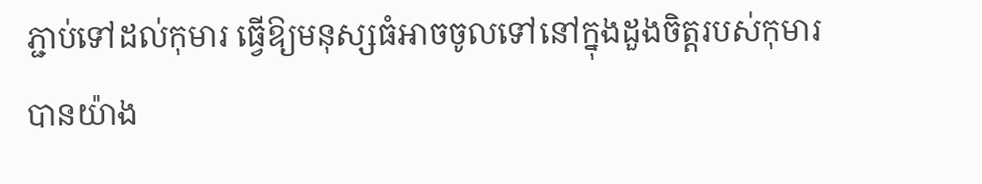ភ្ជាប់ទៅដល់កុមារ ធ្វើឱ្យមនុស្សធំអាចចូលទៅនៅក្នុងដួងចិត្តរបស់កុមារបានយ៉ាង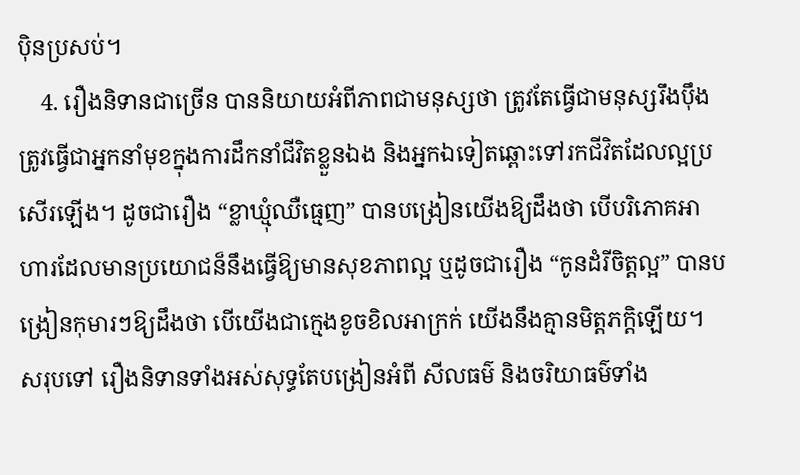ប៉ិនប្រសប់។
    4. រឿងនិទានជាច្រើន បាននិយាយអំពីភាពជាមនុស្សថា ត្រូវតែធ្វើជាមនុស្សរឹងប៉ឹង ត្រូវធ្វើជាអ្នកនាំមុខក្នុងការដឹកនាំជីវិតខ្លួនឯង និងអ្នកឯទៀតឆ្ពោះទៅរកជីវិតដែលល្អប្រសើរឡើង។ ដូចជារឿង “ខ្លាឃ្មុំឈឺធ្មេញ” បានបង្រៀនយើងឱ្យដឹងថា បើបរិភោគអាហារដែលមានប្រយោជន៏នឹងធ្វើឱ្យមានសុខភាពល្អ ឬដូចជារឿង “កូនដំរីចិត្តល្អ” បានបង្រៀនកុមារៗឱ្យដឹងថា បើយើងជាក្មេងខូចខិលអាក្រក់ យើងនឹងគ្មានមិត្តភក្តិឡើយ។ សរុបទៅ រឿងនិទានទាំងអស់សុទ្ធតែបង្រៀនអំពី សីលធម៌ និងចរិយាធម៌ទាំង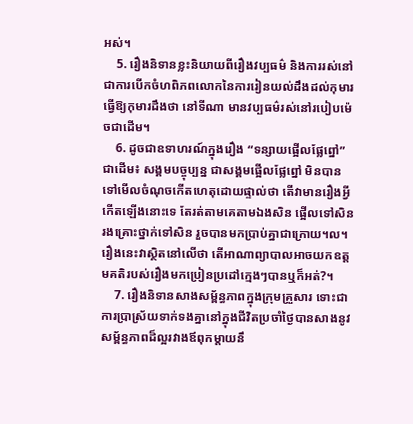អស់។
    5. រឿងនិទានខ្លះនិយាយពីរឿងវប្បធម៌ និងការរស់នៅ ជាការបើកចំហពិភពលោកនៃការរៀនយល់ដឹងដល់កុមារ ធ្វើឱ្យកុមារដឹងថា នៅទីណា មានវប្បធម៌រស់នៅរបៀបម៉េចជាដើម។
    6. ដូចជាឧទាហរណ៍ក្នុងរឿង “ទន្សាយផ្អើលផ្លែព្នៅ” ជាដើម៖ សង្គមបច្ចុប្បន្ន ជាសង្គមផ្អើលផ្លែព្នៅ មិនបានទៅមើលចំណុចកើតហេតុដោយផ្ទាល់ថា តើវាមានរឿងអ្វីកើតឡើងនោះទេ តែរត់តាមគេតាមឯងសិន ផ្អើលទៅសិន រងគ្រោះថ្នាក់ទៅសិន រួចបានមកប្រាប់គ្នាជាក្រោយ។ល។ រឿងនេះវាស្ថិតនៅលើថា តើអាណាព្យាបាលអាចយកឧត្តមគតិរបស់រឿងមកប្រៀនប្រដៅក្មេងៗបានឬក៏អត់?។
    7. រឿងនិទានសាងសម្ព័ន្ធភាពក្នុងក្រុមគ្រួសារ ទោះជាការប្រាស្រ័យទាក់ទងគ្នានៅក្នុងជីវិតប្រចាំថ្ងៃបានសាងនូវសម្ព័ន្ធភាពដ៏ល្អរវាងឪពុកម្ដាយនឹ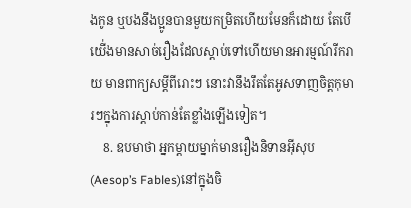ងកូន ឬបងនឹងប្អូនបានមួយកម្រិតហើយមែនក៏ដោយ តែបើយើ់ងមានសាច់រឿងដែលស្តាប់ទៅហើយមានអារម្មណ៍រីករាយ មានពាក្យសម្ដីពីរោះៗ នោះវានឹងរឹតតែអូសទាញចិត្តកុមារៗក្នុងការស្តាប់កាន់តែខ្លាំងឡើងទៀត។
    8. ឧបមាថា អ្នកម្តាយម្នាក់មានរឿងនិទានអ៊ីសុប(Aesop’s Fables)នៅក្នុងចិ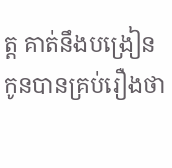ត្ត គាត់នឹងបង្រៀនកូនបានគ្រប់រឿងថា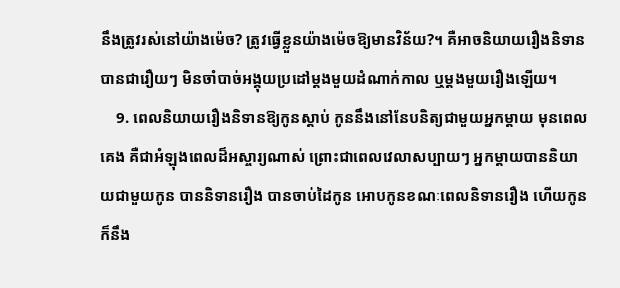នឹងត្រូវរស់នៅយ៉ាងម៉េច? ត្រូវធ្វើខ្លួនយ៉ាងម៉េចឱ្យមានវិន័យ?។ គឺអាចនិយាយរឿងនិទានបានជារឿយៗ មិនចាំបាច់អង្គុយប្រដៅម្តងមួយដំណាក់កាល ឬម្ដងមួយរឿងឡើយ។
    9. ពេលនិយាយរឿងនិទានឱ្យកូនស្ដាប់ កូននឹងនៅនែបនិត្យជាមួយអ្នកម្តាយ មុនពេលគេង គឺជាអំឡុងពេលដ៏អស្ចារ្យណាស់ ព្រោះជាពេលវេលាសប្បាយៗ អ្នកម្តាយបាននិយាយជាមួយកូន បាននិទានរឿង បានចាប់ដៃកូន អោបកូនខណៈពេលនិទានរឿង ហើយកូនក៏នឹង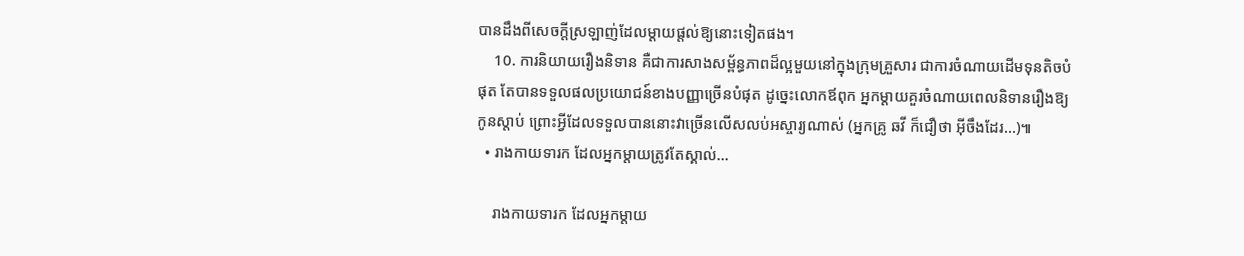បានដឹងពីសេចក្តីស្រឡាញ់ដែលម្តាយផ្តល់ឱ្យនោះទៀតផង។
    10. ការនិយាយរឿងនិទាន គឺជាការសាងសម្ព័ន្ធភាពដ៏ល្អមួយនៅក្នុងក្រុមគ្រួសារ ជាការចំណាយដើមទុនតិចបំផុត តែបានទទួលផលប្រយោជន៍ខាងបញ្ញាច្រើនបំផុត ដូច្នេះលោកឪពុក អ្នកម្តាយគួរចំណាយពេលនិទានរឿងឱ្យកូនស្តាប់ ព្រោះអ្វីដែលទទួលបាននោះវាច្រើនលើសលប់អស្ចារ្យណាស់ (អ្នកគ្រូ ឆវី ក៏ជឿថា អ៊ីចឹងដែរ…)៕
  • រាងកាយទារក ដែលអ្នកម្តាយត្រូវតែស្គាល់…

    រាងកាយទារក ដែលអ្នកម្តាយ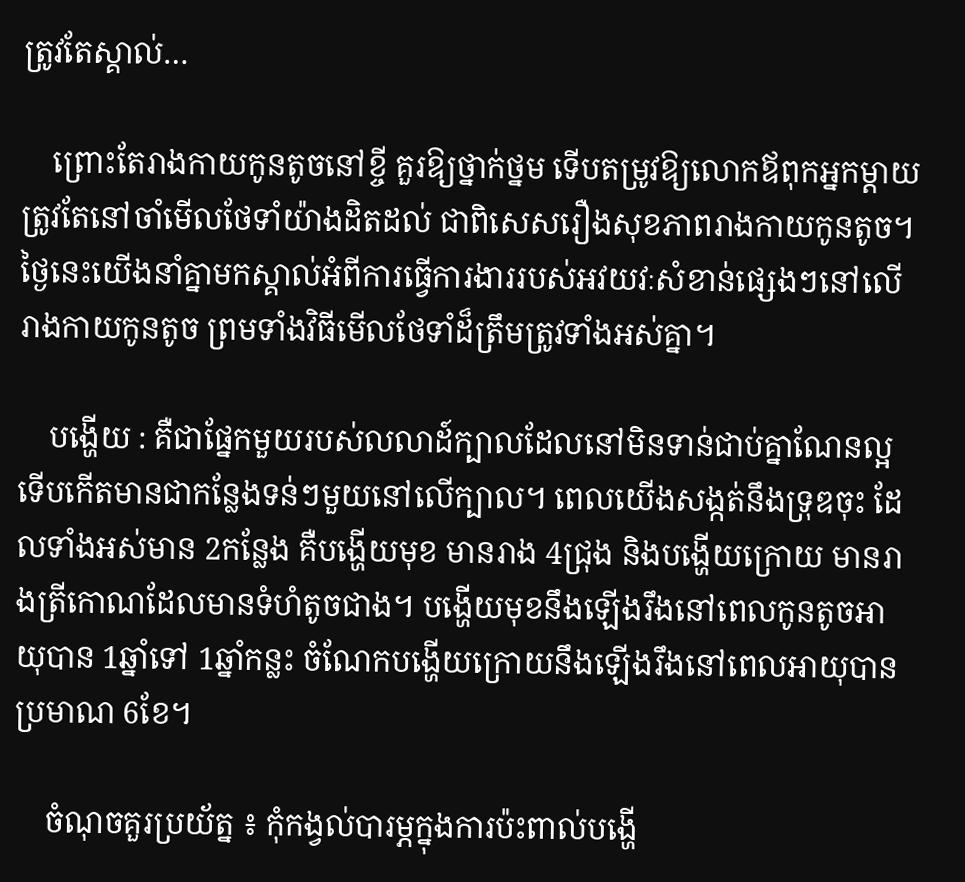ត្រូវតែស្គាល់…

    ព្រោះតែរាងកាយកូនតូចនៅខ្ចី គួរឱ្យថ្នាក់ថ្នម ទើបតម្រូវឱ្យលោកឪពុកអ្នកម្តាយត្រូវតែនៅចាំមើលថែទាំយ៉ាងដិតដល់ ជាពិសេសរឿងសុខភាពរាងកាយកូនតូច។ ថ្ងៃនេះយើងនាំគ្នាមកស្គាល់អំពីការធ្វើការងាររបស់អវយវៈសំខាន់ផ្សេងៗនៅលើរាងកាយកូនតូច ព្រមទាំងវិធីមើលថែទាំដ៏ត្រឹមត្រូវទាំងអស់គ្នា។

    បង្ហើយ : គឺជាផ្នែកមួយរបស់លលាដ៍ក្បាលដែលនៅមិនទាន់ជាប់គ្នាណែនល្អ ទើបកើតមានជាកន្លែងទន់ៗមួយនៅលើក្បាល។ ពេលយើងសង្កត់នឹងទ្រុឌចុះ ដែលទាំងអស់មាន 2កន្លែង គឺបង្ហើយមុខ មានរាង 4ជ្រុង និងបង្ហើយក្រោយ មានរាងត្រីកោណដែលមានទំហំតូចជាង។ បង្ហើយមុខនឹងឡើងរឹងនៅពេលកូនតូចអាយុបាន 1ឆ្នាំទៅ 1ឆ្នាំកន្លះ ចំណែកបង្ហើយក្រោយនឹងឡើងរឹងនៅពេលអាយុបានប្រមាណ 6ខែ។

    ចំណុចគួរប្រយ័ត្ន ៖ កុំកង្វល់បារម្ភក្នុងការប៉ះពាល់បង្ហើ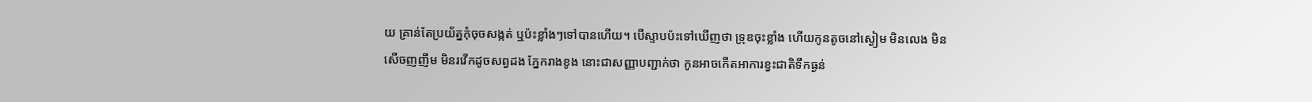យ គ្រាន់តែប្រយ័ត្នកុំចុចសង្កត់ ឬប៉ះខ្លាំងៗទៅបានហើយ។ បើស្ទាបប៉ះទៅឃើញថា ទ្រុឌចុះខ្លាំង ហើយកូនតូចនៅស្ងៀម មិនលេង មិនសើចញញឹម មិនរវើកដូចសព្វដង ភ្នែករាងខូង នោះជាសញ្ញាបញ្ជាក់ថា កូនអាចកើតអាការខ្វះជាតិទឹកធ្ងន់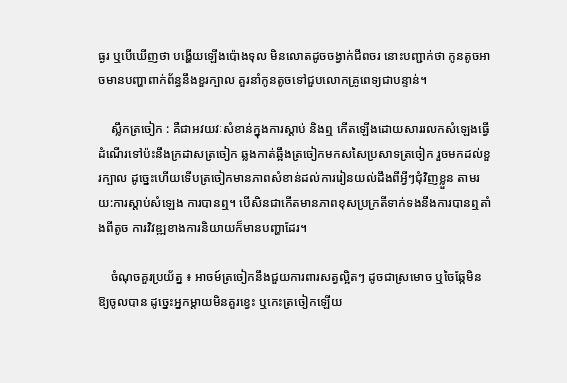ធ្ងរ ឬបើឃើញថា បង្ហើយឡើងប៉ោងទុល មិនលោតដូចចង្វាក់ជីពចរ នោះបញ្ជាក់ថា កូនតូចអាចមានបញ្ហាពាក់ព័ន្ធនឹងខួរក្បាល គួរនាំកូនតូចទៅជួបលោកគ្រូពេទ្យជាបន្ទាន់។

    ស្លឹកត្រចៀក : គឺជាអវយវៈសំខាន់ក្នុងការស្តាប់ និងឮ កើតឡើងដោយសាររលកសំឡេងធ្វើដំណើរទៅប៉ះនឹងក្រដាសត្រចៀក ឆ្លងកាត់ឆ្អឹងត្រចៀកមកសសៃប្រសាទត្រចៀក រួចមកដល់ខួរក្បាល ដូច្នេះហើយទើបត្រចៀកមានភាពសំខាន់ដល់ការរៀនយល់ដឹងពីអ្វីៗជុំវិញខ្លួន តាមរយ:ការស្តាប់សំឡេង ការបានឮ។ បើសិនជាកើតមានភាពខុសប្រក្រតីទាក់ទងនឹងការបានឮតាំងពីតូច ការវិវឌ្ឍខាងការនិយាយក៏មានបញ្ហាដែរ។

    ចំណុចគួរប្រយ័ត្ន ៖ អាចម៍ត្រចៀកនឹងជួយការពារសត្វល្អិតៗ ដូចជាស្រមោច ឬចៃឆ្កែមិនឱ្យចូលបាន ដូច្នេះអ្នកម្ដាយមិនគួរខ្វេះ ឬកេះត្រចៀកឡើយ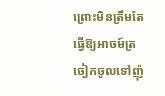ព្រោះមិនត្រឹមតែធ្វើឱ្យអាចម៍ត្រចៀកចូលទៅញ៉ុ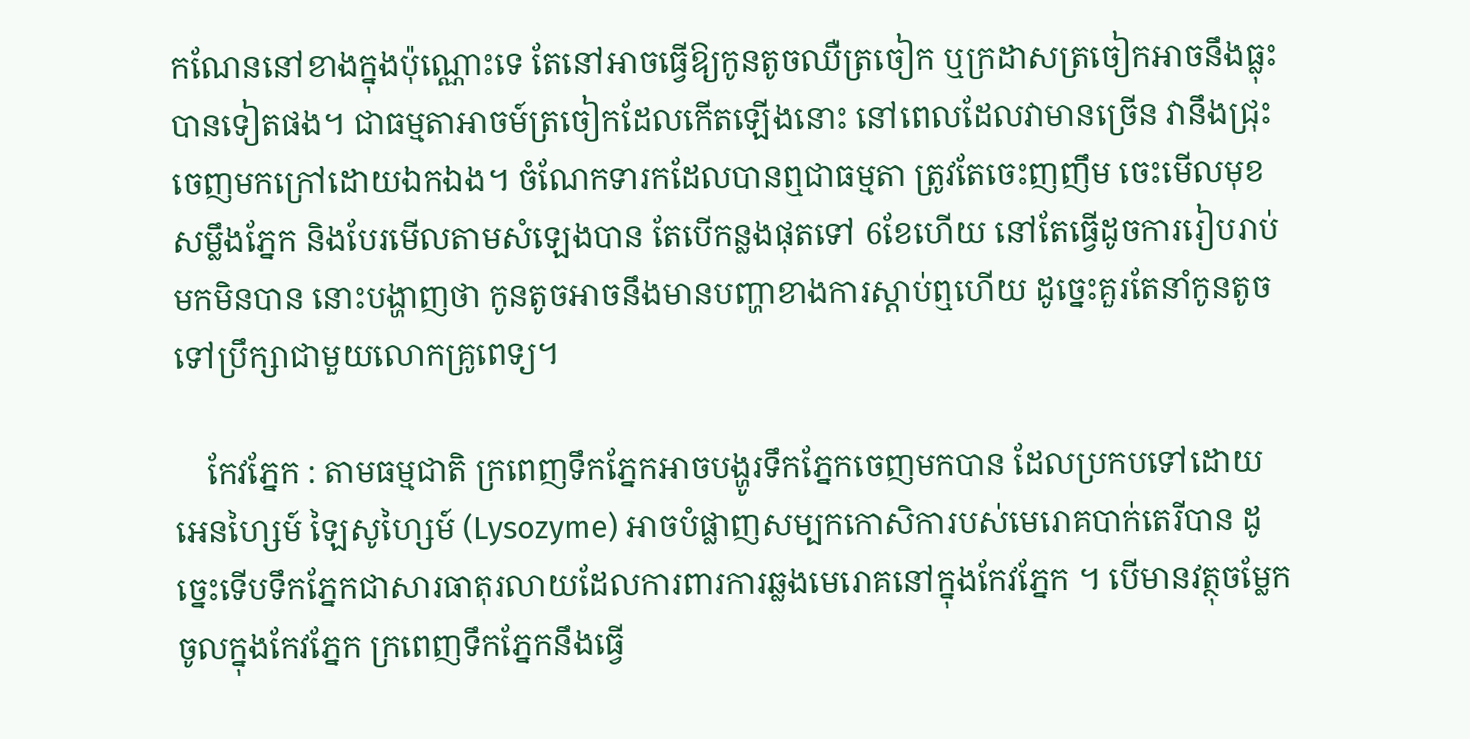កណែននៅខាងក្នុងប៉ុណ្ណោះទេ តែនៅអាចធ្វើឱ្យកូនតូចឈឺត្រចៀក ឬក្រដាសត្រចៀកអាចនឹងធ្លុះបានទៀតផង។ ជាធម្មតាអាចម៍ត្រចៀកដែលកើតឡើងនោះ នៅពេលដែលវាមានច្រើន វានឹងជ្រុះចេញមកក្រៅដោយឯកឯង។ ចំណែកទារកដែលបានឮជាធម្មតា ត្រូវតែចេះញញឹម ចេះមើលមុខ សម្លឹងភ្នែក និងបែរមើលតាមសំឡេងបាន តែបើកន្លងផុតទៅ 6ខែហើយ នៅតែធ្វើដូចការរៀបរាប់មកមិនបាន នោះបង្ហាញថា កូនតូចអាចនឹងមានបញ្ហាខាងការស្តាប់ឮហើយ ដូច្នេះគួរតែនាំកូនតូចទៅប្រឹក្សាជាមួយលោកគ្រូពេទ្យ។

    កែវភ្នែក : តាមធម្មជាតិ ក្រពេញទឹកភ្នែកអាចបង្ហូរទឹកភ្នែកចេញមកបាន ដែលប្រកបទៅដោយ អេនហ្សៃម៍ ឡៃសូហ្សៃម៍ (Lysozyme) អាចបំផ្លាញសម្បកកោសិការបស់មេរោគបាក់តេរីបាន ដូច្នេះទើបទឹកភ្នែកជាសារធាតុរលាយដែលការពារការឆ្លងមេរោគនៅក្នុងកែវភ្នែក ។ បើមានវត្ថុចម្លែកចូលក្នុងកែវភ្នែក ក្រពេញទឹកភ្នែកនឹងធ្វើ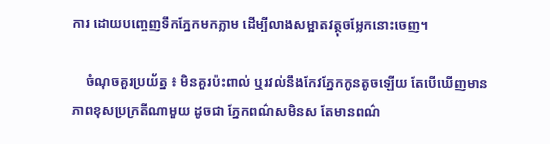ការ ដោយបញ្ចេញទឹកភ្នែកមកភ្លាម ដើម្បីលាងសម្អាតវត្ថុចម្លែកនោះចេញ។

    ចំណុចគួរប្រយ័ត្ន ៖ មិនគួរប៉ះពាល់ ឬរវល់នឹងកែវភ្នែកកូនតូចឡើយ តែបើឃើញមានភាពខុសប្រក្រតីណាមួយ ដូចជា ភ្នែកពណ៌សមិនស តែមានពណ៌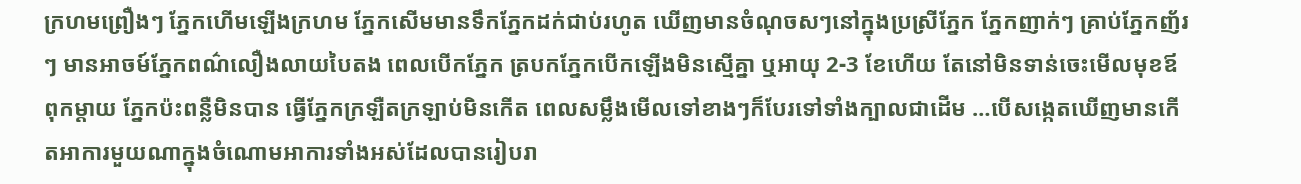ក្រហមព្រឿងៗ ភ្នែកហើមឡើងក្រហម ភ្នែកសើមមានទឹកភ្នែកដក់ជាប់រហូត ឃើញមានចំណុចសៗនៅក្នុងប្រស្រីភ្នែក ភ្នែកញាក់ៗ គ្រាប់ភ្នែកញ័រៗ មានអាចម៍ភ្នែកពណ៌លឿងលាយបៃតង ពេលបើកភ្នែក ត្របកភ្នែកបើកឡើងមិនស្មើគ្នា ឬអាយុ 2-3 ខែហើយ តែនៅមិនទាន់ចេះមើលមុខឪពុកម្តាយ ភ្នែកប៉ះពន្លឺមិនបាន ធ្វើភ្នែកក្រឡឺតក្រឡាប់មិនកើត ពេលសម្លឹងមើលទៅខាងៗក៏បែរទៅទាំងក្បាលជាដើម …បើសង្កេតឃើញមានកើតអាការមួយណាក្នុងចំណោមអាការទាំងអស់ដែលបានរៀបរា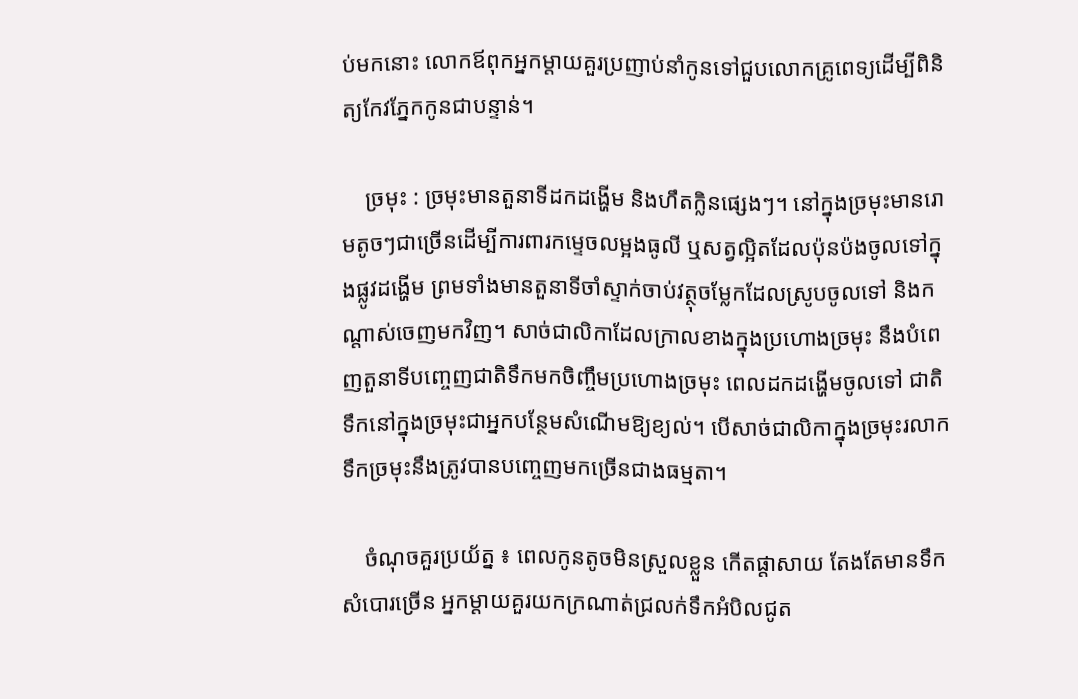ប់មកនោះ លោកឪពុកអ្នកម្តាយគួរប្រញាប់នាំកូនទៅជួបលោកគ្រូពេទ្យដើម្បីពិនិត្យកែវភ្នែកកូនជាបន្ទាន់។

    ច្រមុះ : ច្រមុះមានតួនាទីដកដង្ហើម និងហឹតក្លិនផ្សេងៗ។ នៅក្នុងច្រមុះមានរោមតូចៗជាច្រើនដើម្បីការពារកម្ទេចលម្អងធូលី ឬសត្វល្អិតដែលប៉ុនប៉ងចូលទៅក្នុងផ្លូវដង្ហើម ព្រមទាំងមានតួនាទីចាំស្ទាក់ចាប់វត្ថុចម្លែកដែលស្រូបចូលទៅ និងកណ្តាស់ចេញមកវិញ។ សាច់ជាលិកាដែលក្រាលខាងក្នុងប្រហោងច្រមុះ នឹងបំពេញតួនាទីបញ្ចេញជាតិទឹកមកចិញ្ចឹមប្រហោងច្រមុះ ពេលដកដង្ហើមចូលទៅ ជាតិទឹកនៅក្នុងច្រមុះជាអ្នកបន្ថែមសំណើមឱ្យខ្យល់។ បើសាច់ជាលិកាក្នុងច្រមុះរលាក ទឹកច្រមុះនឹងត្រូវបានបញ្ចេញមកច្រើនជាងធម្មតា។

    ចំណុចគួរប្រយ័ត្ន ៖ ពេលកូនតូចមិនស្រួលខ្លួន កើតផ្តាសាយ តែងតែមានទឹកសំបោរច្រើន អ្នកម្ដាយគួរយកក្រណាត់ជ្រលក់ទឹកអំបិលជូត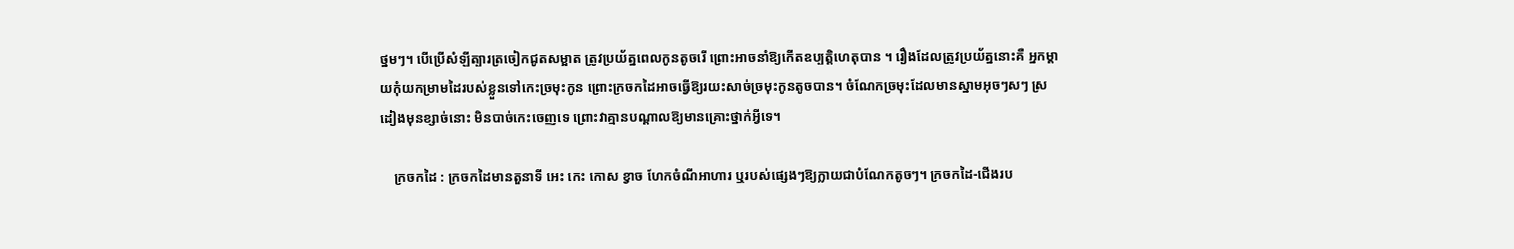ថ្នមៗ។ បើប្រើសំឡីត្បារត្រចៀកជូតសម្អាត ត្រូវប្រយ័ត្នពេលកូនតូចរើ ព្រោះអាចនាំឱ្យកើតឧប្បត្តិហេតុបាន ។ រឿងដែលត្រូវប្រយ័ត្ននោះគឺ អ្នកម្ដាយកុំយកម្រាមដៃរបស់ខ្លួនទៅកេះច្រមុះកូន ព្រោះក្រចកដៃអាចធ្វើឱ្យរយះសាច់ច្រមុះកូនតូចបាន។ ចំណែកច្រមុះដែលមានស្នាមអុចៗសៗ ស្រដៀងមុនខ្សាច់នោះ មិនបាច់កេះចេញទេ ព្រោះវាគ្មានបណ្តាលឱ្យមានគ្រោះថ្នាក់អ្វីទេ។

    ក្រចកដៃ : ក្រចកដៃមានតួនាទី អេះ កេះ កោស ខ្វាច ហែកចំណីអាហារ ឬរបស់ផ្សេងៗឱ្យក្លាយជាបំណែកតូចៗ។ ក្រចកដៃ-ជើងរប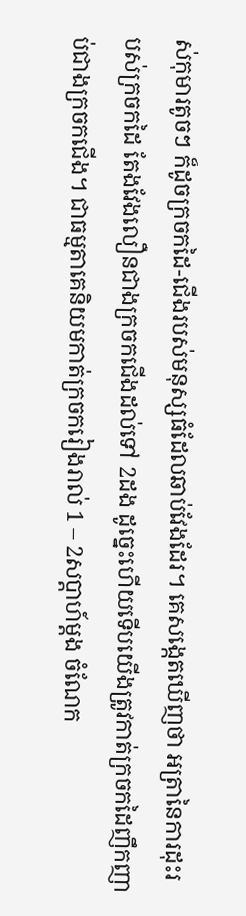ស់កុមារតូចៗ ក៏ដូចក្រចកដៃ-ជើងរបស់មនុស្សធំដែលឆាប់វែងដែរ។ គេសង្កេតឃើញថា អត្រានៃការដុះរបស់ក្រចកដៃ តែងវែងលឿនជាងក្រចកជើងដល់ទៅ 2ដង ដូច្នេះហើយទើបយើងត្រូវកាត់ក្រចកដៃញឹកញាប់ជាងក្រចកជើង។ ជាធម្មតាគេនិយមកាត់ក្រចករៀងរាល់ 1 – 2សប្តាហ៍ម្តង ចំណែក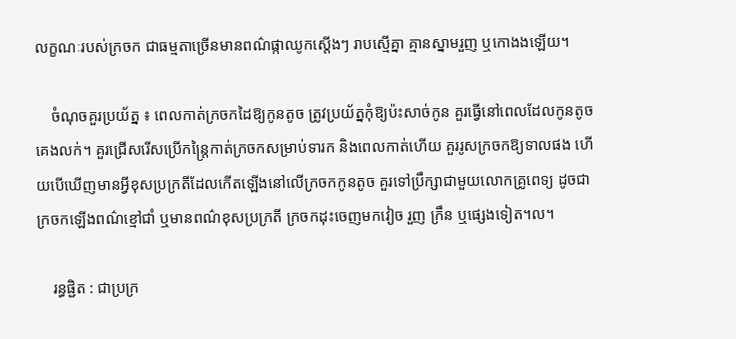លក្ខណៈរបស់ក្រចក ជាធម្មតាច្រើនមានពណ៌ផ្កាឈូកស្តើងៗ រាបស្មើគ្នា គ្មានស្នាមរួញ ឬកោងងឡើយ។

    ចំណុចគួរប្រយ័ត្ន ៖ ពេលកាត់ក្រចកដៃឱ្យកូនតូច ត្រូវប្រយ័ត្នកុំឱ្យប៉ះសាច់កូន គួរធ្វើនៅពេលដែលកូនតូចគេងលក់។ គួរជ្រើសរើសប្រើកន្រ្តៃកាត់ក្រចកសម្រាប់ទារក និងពេលកាត់ហើយ គួររូសក្រចកឱ្យទាលផង ហើយបើឃើញមានអ្វីខុសប្រក្រតីដែលកើតឡើងនៅលើក្រចកកូនតូច គួរទៅប្រឹក្សាជាមួយលោកគ្រូពេទ្យ ដូចជា ក្រចកឡើងពណ៌ខ្មៅជាំ ឬមានពណ៌ខុសប្រក្រតី ក្រចកដុះចេញមកវៀច រួញ ក្រឹន ឬផ្សេងទៀត។ល។

    រន្ធផ្ជិត : ជាប្រក្រ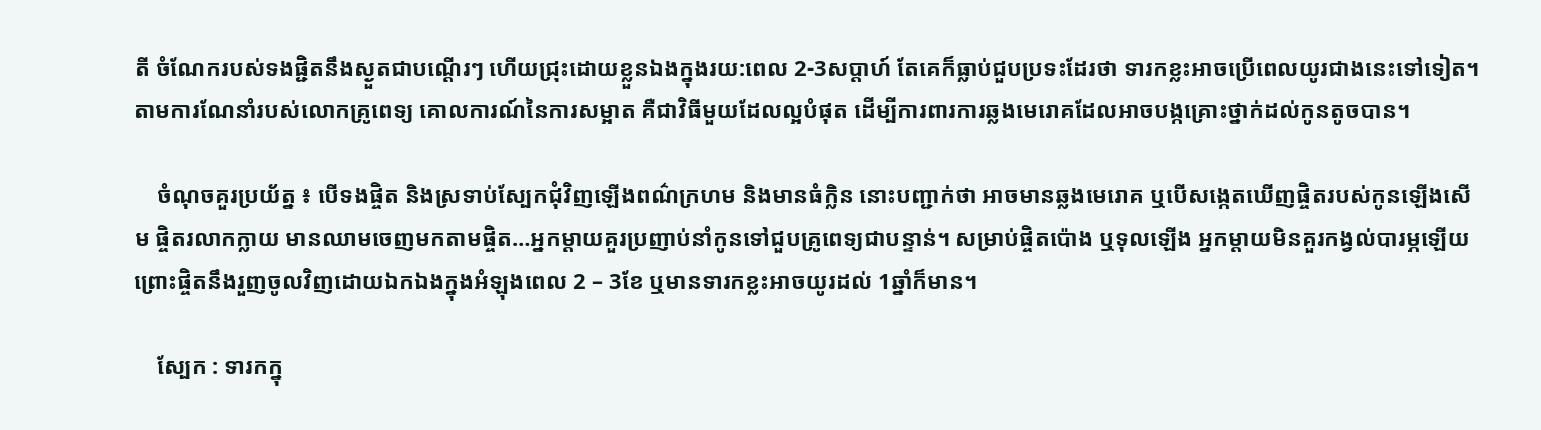តី ចំណែករបស់ទងផ្ជិតនឹងស្ងួតជាបណ្តើរៗ ហើយជ្រុះដោយខ្លួនឯងក្នុងរយ:ពេល 2-3សប្តាហ៍ តែគេក៏ធ្លាប់ជួបប្រទះដែរថា ទារកខ្លះអាចប្រើពេលយូរជាងនេះទៅទៀត។ តាមការណែនាំរបស់លោកគ្រូពេទ្យ គោលការណ៍នៃការសម្អាត គឺជាវិធីមួយដែលល្អបំផុត ដើម្បីការពារការឆ្លងមេរោគដែលអាចបង្កគ្រោះថ្នាក់ដល់កូនតូចបាន។

    ចំណុចគួរប្រយ័ត្ន ៖ បើទងផ្ចិត និងស្រទាប់ស្បែកជុំវិញឡើងពណ៌ក្រហម និងមានធំក្លិន នោះបញ្ជាក់ថា អាចមានឆ្លងមេរោគ ឬបើសង្កេតឃើញផ្ចិតរបស់កូនឡើងសើម ផ្ចិតរលាកក្លាយ មានឈាមចេញមកតាមផ្ចិត…អ្នកម្តាយគួរប្រញាប់នាំកូនទៅជួបគ្រូពេទ្យជាបន្ទាន់។ សម្រាប់ផ្ចិតប៉ោង ឬទុលឡើង អ្នកម្តាយមិនគួរកង្វល់បារម្ភឡើយ ព្រោះផ្ចិតនឹងរួញចូលវិញដោយឯកឯងក្នុងអំឡុងពេល 2 – 3ខែ ឬមានទារកខ្លះអាចយូរដល់ 1ឆ្នាំក៏មាន។

    ស្បែក : ទារកក្នុ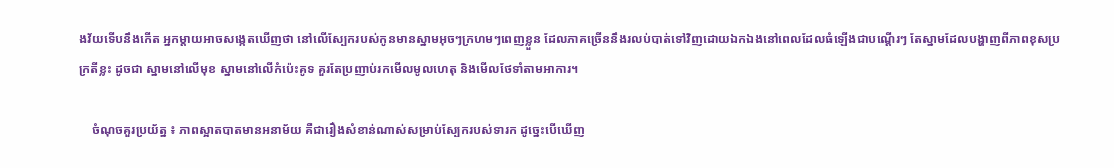ងវ័យទើបនឹងកើត អ្នកម្តាយអាចសង្កេតឃើញថា នៅលើស្បែករបស់កូនមានស្នាមអុចៗក្រហមៗពេញខ្លួន ដែលភាគច្រើននឹងរលប់បាត់ទៅវិញដោយឯកឯងនៅពេលដែលធំឡើងជាបណ្តើរៗ តែស្នាមដែលបង្ហាញពីភាពខុសប្រក្រតីខ្លះ ដូចជា ស្នាមនៅលើមុខ ស្នាមនៅលើកំប៉េះគូទ គួរតែប្រញាប់រកមើលមូលហេតុ និងមើលថែទាំតាមអាការ។

    ចំណុចគួរប្រយ័ត្ន ៖ ភាពស្អាតបាតមានអនាម័យ គឺជារឿងសំខាន់ណាស់សម្រាប់ស្បែករបស់ទារក ដូច្នេះបើឃើញ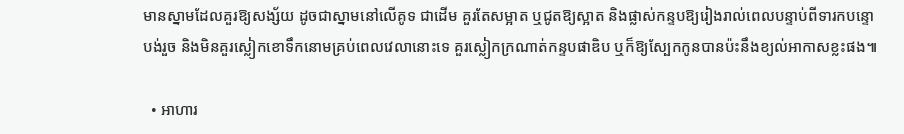មានស្នាមដែលគួរឱ្យសង្ស័យ ដូចជាស្នាមនៅលើគូទ ជាដើម គួរតែសម្អាត ឬជូតឱ្យស្អាត និងផ្លាស់កន្ទបឱ្យរៀងរាល់ពេលបន្ទាប់ពីទារកបន្ទោបង់រួច និងមិនគួរស្លៀកខោទឹកនោមគ្រប់ពេលវេលានោះទេ គួរស្លៀកក្រណាត់កន្ទបផាឌិប ឬក៏ឱ្យស្បែកកូនបានប៉ះនឹងខ្យល់អាកាសខ្លះផង៕

  • អាហារ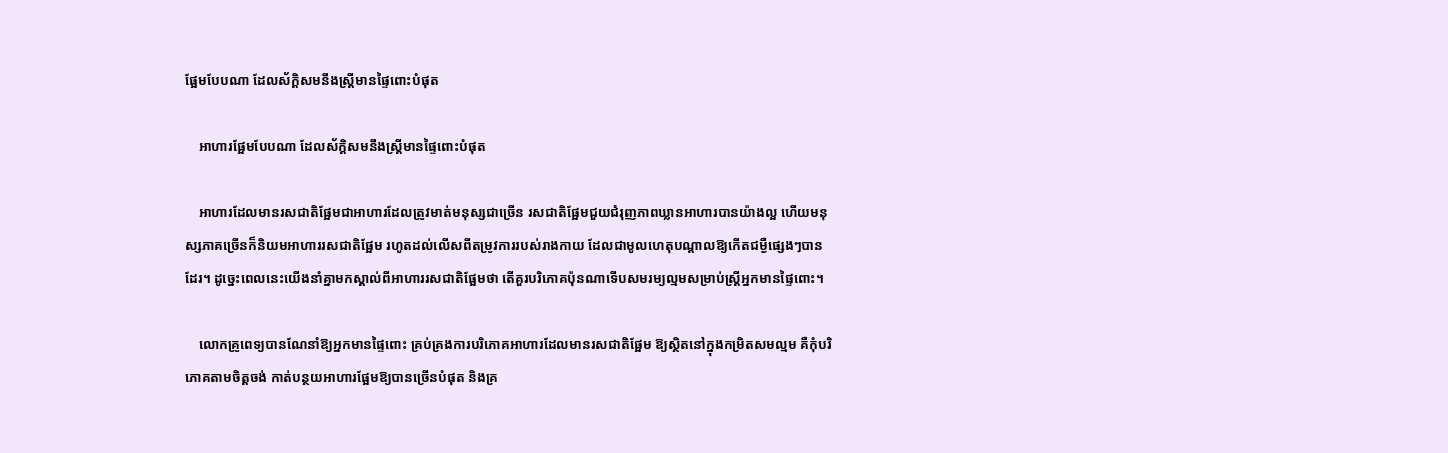ផ្អែមបែបណា ដែលស័ក្តិសមនឹងស្រ្តីមានផ្ទៃពោះបំផុត

    អាហារផ្អែមបែបណា ដែលស័ក្តិសមនឹងស្រ្តីមានផ្ទៃពោះបំផុត

    អាហារដែលមានរសជាតិផ្អែមជាអាហារដែលត្រូវមាត់មនុស្សជាច្រើន រសជាតិផ្អែមជួយជំរុញភាពឃ្លានអាហារបានយ៉ាងល្អ ហើយមនុស្សភាគច្រើនក៏និយមអាហាររសជាតិផ្អែម រហូតដល់លើសពីតម្រូវការរបស់រាងកាយ ដែលជាមូលហេតុបណ្តាលឱ្យកើតជម្ងឺផ្សេងៗបានដែរ។ ដូច្នេះពេលនេះយើងនាំគ្នាមកស្គាល់ពីអាហាររសជាតិផ្អែមថា តើគួរបរិភោគប៉ុនណាទើបសមរម្យល្មមសម្រាប់ស្រ្តីអ្នកមានផ្ទៃពោះ។

    លោកគ្រូពេទ្យបានណែនាំឱ្យអ្នកមានផ្ទៃពោះ គ្រប់គ្រងការបរិភោគអាហារដែលមានរសជាតិផ្អែម ឱ្យស្ថិតនៅក្នុងកម្រិតសមល្មម គឺកុំបរិភោគតាមចិត្តចង់ កាត់បន្ថយអាហារផ្អែមឱ្យបានច្រើនបំផុត និងគ្រ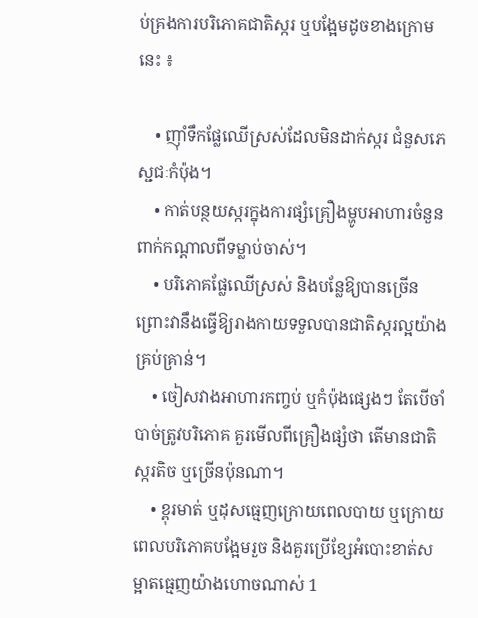ប់គ្រងការបរិភោគជាតិស្ករ ឬបង្អែមដូចខាងក្រោមនេះ ៖

    • ញ៉ាំទឹកផ្លែឈើស្រស់ដែលមិនដាក់ស្ករ ជំនួសភេស្ជជៈកំប៉ុង។
    • កាត់បន្ថយស្ករក្នុងការផ្សំគ្រឿងម្ហូបអាហារចំនួនពាក់កណ្តាលពីទម្លាប់ចាស់។
    • បរិភោគផ្លែឈើស្រស់ និងបន្លែឱ្យបានច្រើន ព្រោះវានឹងធ្វើឱ្យរាងកាយទទួលបានជាតិស្ករល្អយ៉ាងគ្រប់គ្រាន់។
    • ចៀសវាងអាហារកញ្ចប់ ឬកំប៉ុងផ្សេងៗ តែបើចាំបាច់ត្រូវបរិភោគ គួរមើលពីគ្រឿងផ្សំថា តើមានជាតិស្ករតិច ឬច្រើនប៉ុនណា។
    • ខ្ពុរមាត់ ឬដុសធ្មេញក្រោយពេលបាយ ឬក្រោយពេលបរិភោគបង្អែមរួច និងគួរប្រើខ្សែអំបោះខាត់សម្អាតធ្មេញយ៉ាងហោចណាស់ 1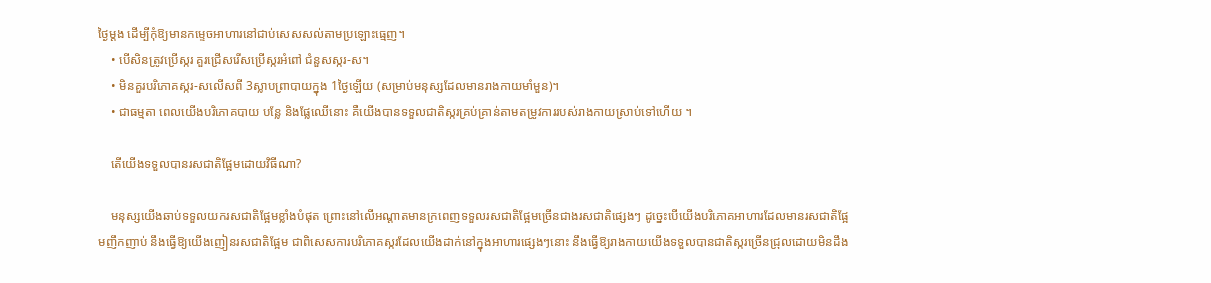ថ្ងៃម្តង ដើម្បីកុំឱ្យមានកម្ទេចអាហារនៅជាប់សេសសល់តាមប្រឡោះធ្មេញ។
    • បើសិនត្រូវប្រើស្ករ គួរជ្រើសរើសប្រើស្ករអំពៅ ជំនួសស្ករ-ស។
    • មិនគួរបរិភោគស្ករ-សលើសពី 3ស្លាបព្រាបាយក្នុង 1ថ្ងៃឡើយ (សម្រាប់មនុស្សដែលមានរាងកាយមាំមួន)។
    • ជាធម្មតា ពេលយើងបរិភោគបាយ បន្លែ និងផ្លែឈើនោះ គឺយើងបានទទួលជាតិស្ករគ្រប់គ្រាន់តាមតម្រូវការរបស់រាងកាយស្រាប់ទៅហើយ ។

    តើយើងទទួលបានរសជាតិផ្អែមដោយវិធីណា?

    មនុស្សយើងឆាប់ទទួលយករសជាតិផ្អែមខ្លាំងបំផុត ព្រោះនៅលើអណ្តាតមានក្រពេញទទួលរសជាតិផ្អែមច្រើនជាងរសជាតិផ្សេងៗ ដូច្នេះបើយើងបរិភោគអាហារដែលមានរសជាតិផ្អែមញឹកញាប់ នឹងធ្វើឱ្យយើងញៀនរសជាតិផ្អែម ជាពិសេសការបរិភោគស្ករដែលយើងដាក់នៅក្នុងអាហារផ្សេងៗនោះ នឹងធ្វើឱ្យរាងកាយយើងទទួលបានជាតិស្ករច្រើនជ្រុលដោយមិនដឹង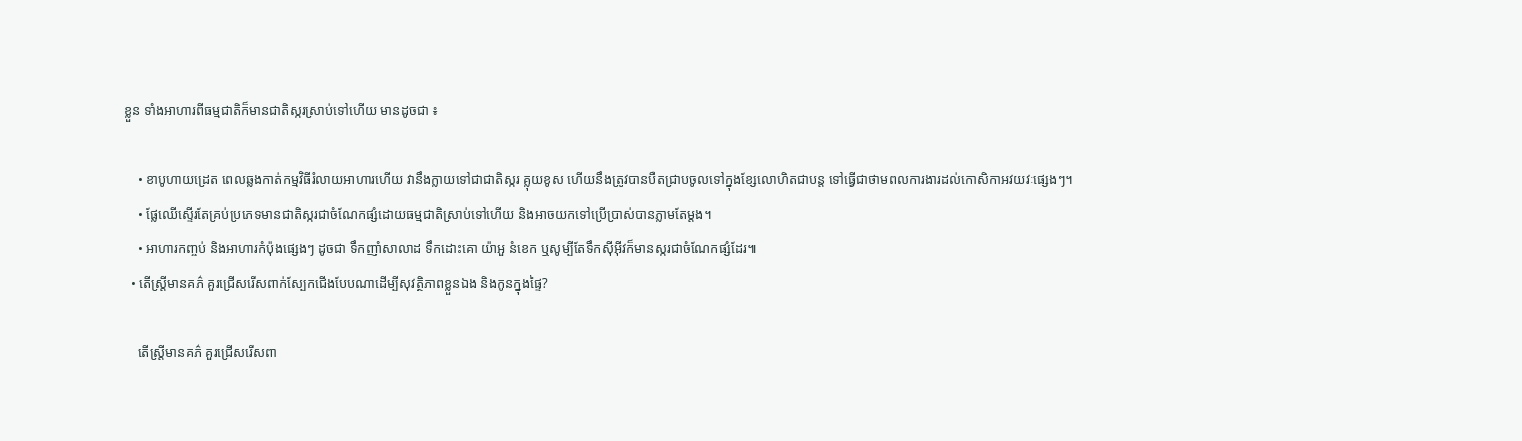ខ្លួន ទាំងអាហារពីធម្មជាតិក៏មានជាតិស្ករស្រាប់ទៅហើយ មានដូចជា ៖

    • ខាបូហាយដ្រេត ពេលឆ្លងកាត់កម្មវិធីរំលាយអាហារហើយ វានឹងក្លាយទៅជាជាតិស្ករ គ្លុយខូស ហើយនឹងត្រូវបានបឺតជ្រាបចូលទៅក្នុងខ្សែលោហិតជាបន្ត ទៅធ្វើជាថាមពលការងារដល់កោសិកាអវយវៈផ្សេងៗ។
    • ផ្លែឈើស្ទើរតែគ្រប់ប្រភេទមានជាតិស្ករជាចំណែកផ្សំដោយធម្មជាតិស្រាប់ទៅហើយ និងអាចយកទៅប្រើប្រាស់បានភ្លាមតែម្តង។
    • អាហារកញ្ចប់ និងអាហារកំប៉ុងផ្សេងៗ ដូចជា ទឹកញាំសាលាដ ទឹកដោះគោ យ៉ាអួ នំខេក ឬសូម្បីតែទឹកស៊ីអ៊ីវក៏មានស្ករជាចំណែកផ្សំដែរ៕
  • តើស្រ្តីមានគភ៌ គួរជ្រើសរើសពាក់ស្បែកជើងបែបណាដើម្បីសុវត្ថិភាពខ្លួនឯង និងកូនក្នុងផ្ទៃ?

    តើស្រ្តីមានគភ៌ គួរជ្រើសរើសពា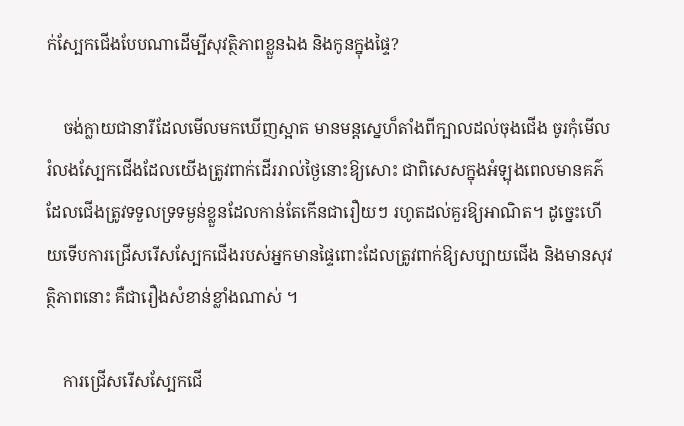ក់ស្បែកជើងបែបណាដើម្បីសុវត្ថិភាពខ្លួនឯង និងកូនក្នុងផ្ទៃ?

    ចង់ក្លាយជានារីដែលមើលមកឃើញស្អាត មានមន្តស្នេហ៏តាំងពីក្បាលដល់ចុងជើង ចូរកុំមើលរំលងស្បែកជើងដែលយើងត្រូវពាក់ដើររាល់ថ្ងៃនោះឱ្យសោះ ជាពិសេសក្នុងអំឡុងពេលមានគភ៌ ដែលជើងត្រូវទទួលទ្រទម្ងន់ខ្លួនដែលកាន់តែកើនជារឿយៗ រហូតដល់គួរឱ្យអាណិត។ ដូច្នេះហើយទើបការជ្រើសរើសស្បែកជើងរបស់អ្នកមានផ្ទៃពោះដែលត្រូវពាក់ឱ្យសប្បាយជើង និងមានសុវត្ថិភាពនោះ គឺជារឿងសំខាន់ខ្លាំងណាស់ ។

    ការជ្រើសរើសស្បែកជើ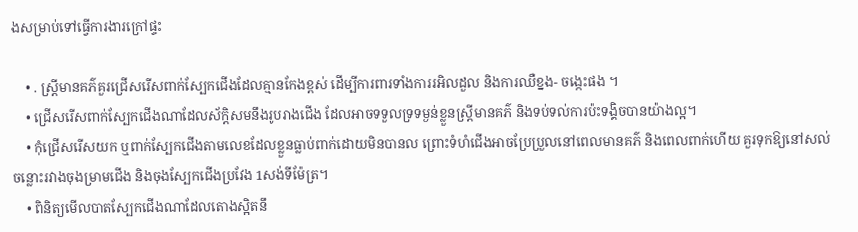ងសម្រាប់ទៅធ្វើការងារក្រៅផ្ទះ

    • . ស្រ្តីមានគភ៌គួរជ្រើសរើសពាក់ស្បែកជើងដែលគ្មានកែងខ្ពស់ ដើម្បីការពារទាំងការរអិលដួល និងការឈឺខ្នង- ចង្កេះផង ។
    • ជ្រើសរើសពាក់ស្បែកជើងណាដែលស័ក្តិសមនឹងរូបរាងជើង ដែលអាចទទួលទ្រទម្ងន់ខ្លួនស្រ្តីមានគភ៌ និងទប់ទល់ការប៉ះទង្គិចបានយ៉ាងល្អ។
    • កុំជ្រើសរើសយក ឬពាក់ស្បែកជើងតាមលេខដែលខ្លួនធ្លាប់ពាក់ដោយមិនបានល ព្រោះទំហំជើងអាចប្រែប្រួលនៅពេលមានគភ៌ និងពេលពាក់ហើយ គួរទុកឱ្យនៅសល់ចន្លោះរវាងចុងម្រាមជើង និងចុងស្បែកជើងប្រវែង 1សង់ទីម៉ែត្រ។
    • ពិនិត្យមើលបាតស្បែកជើងណាដែលតោងស្អិតនឹ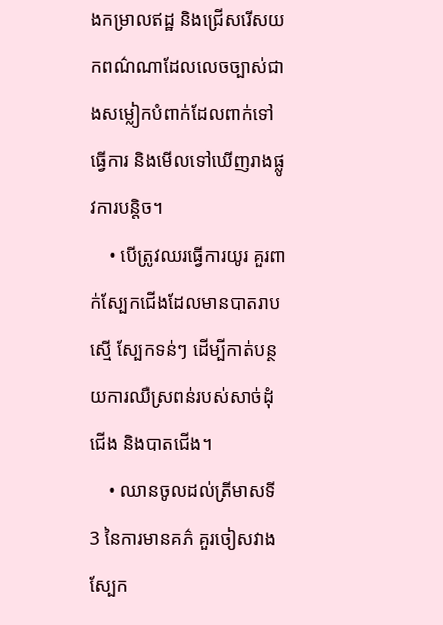ងកម្រាលឥដ្ឋ និងជ្រើសរើសយកពណ៌ណាដែលលេចច្បាស់ជាងសម្លៀកបំពាក់ដែលពាក់ទៅធ្វើការ និងមើលទៅឃើញរាងផ្លូវការបន្តិច។
    • បើត្រូវឈរធ្វើការយូរ គួរពាក់ស្បែកជើងដែលមានបាតរាបស្មើ ស្បែកទន់ៗ ដើម្បីកាត់បន្ថយការឈឺស្រពន់របស់សាច់ដុំជើង និងបាតជើង។
    • ឈានចូលដល់ត្រីមាសទី3 នៃការមានគភ៌ គួរចៀសវាងស្បែក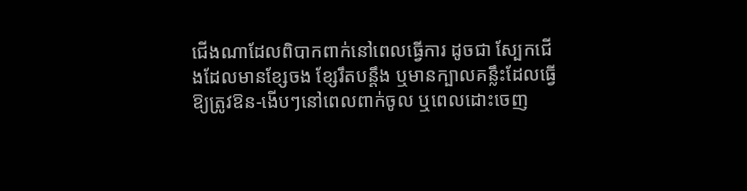ជើងណាដែលពិបាកពាក់នៅពេលធ្វើការ ដូចជា ស្បែកជើងដែលមានខ្សែចង ខ្សែរឹតបន្តឹង ឬមានក្បាលគន្លឹះដែលធ្វើឱ្យត្រូវឱន-ងើបៗនៅពេលពាក់ចូល ឬពេលដោះចេញ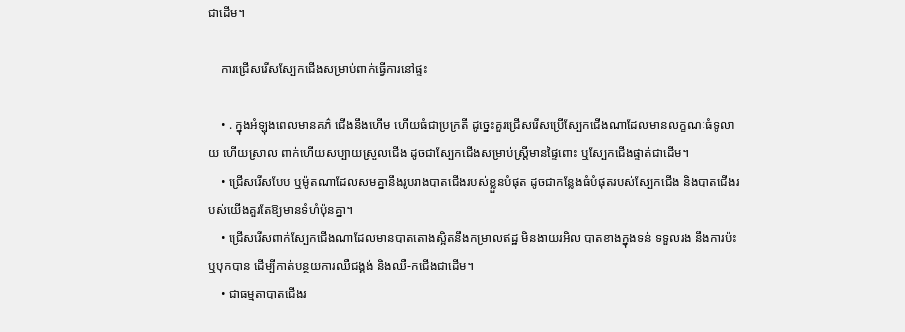ជាដើម។

    ការជ្រើសរើសស្បែកជើងសម្រាប់ពាក់ធ្វើការនៅផ្ទះ

    • . ក្នុងអំឡុងពេលមានគភ៌ ជើងនឹងហើម ហើយធំជាប្រក្រតី ដូច្នេះគួរជ្រើសរើសប្រើស្បែកជើងណាដែលមានលក្ខណៈធំទូលាយ ហើយស្រាល ពាក់ហើយសប្បាយស្រួលជើង ដូចជាស្បែកជើងសម្រាប់ស្ត្រីមានផ្ទៃពោះ ឬស្បែកជើងផ្ទាត់ជាដើម។
    • ជ្រើសរើសបែប ឬម៉ូតណាដែលសមគ្នានឹងរូបរាងបាតជើងរបស់ខ្លួនបំផុត ដូចជាកន្លែងធំបំផុតរបស់ស្បែកជើង និងបាតជើងរបស់យើងគួរតែឱ្យមានទំហំប៉ុនគ្នា។
    • ជ្រើសរើសពាក់ស្បែកជើងណាដែលមានបាតតោងស្អិតនឹងកម្រាលឥដ្ឋ មិនងាយរអិល បាតខាងក្នុងទន់ ទទួលរង នឹងការប៉ះ ឬបុកបាន ដើម្បីកាត់បន្ថយការឈឺជង្គង់ និងឈឺ-កជើងជាដើម។
    • ជាធម្មតាបាតជើងរ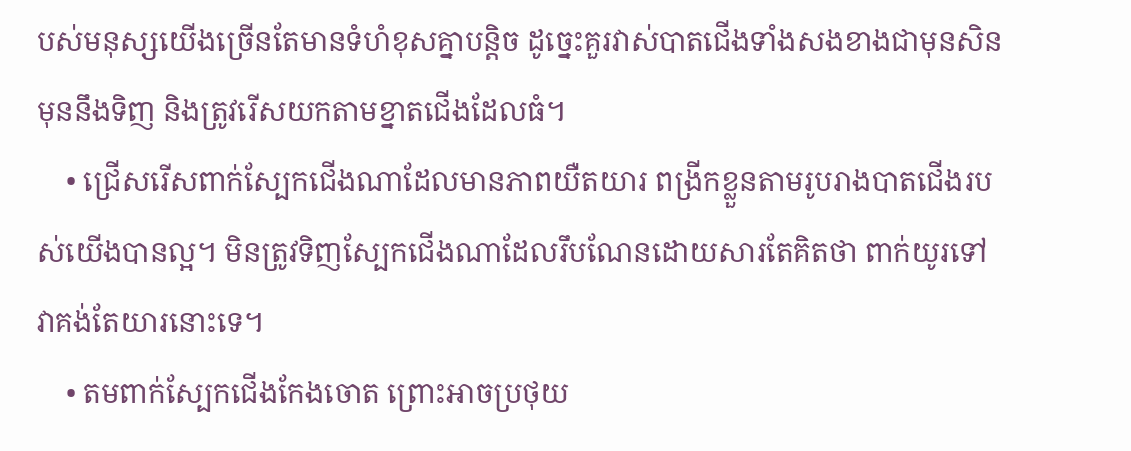បស់មនុស្សយើងច្រើនតែមានទំហំខុសគ្នាបន្តិច ដូច្នេះគួរវាស់បាតជើងទាំងសងខាងជាមុនសិន មុននឹងទិញ និងត្រូវរើសយកតាមខ្នាតជើងដែលធំ។
    • ជ្រើសរើសពាក់ស្បែកជើងណាដែលមានភាពយឺតយារ ពង្រីកខ្លួនតាមរូបរាងបាតជើងរបស់យើងបានល្អ។ មិនត្រូវទិញស្បែកជើងណាដែលរឹបណែនដោយសារតែគិតថា ពាក់យូរទៅ វាគង់តែយារនោះទេ។
    • តមពាក់ស្បែកជើងកែងចោត ព្រោះអាចប្រថុយ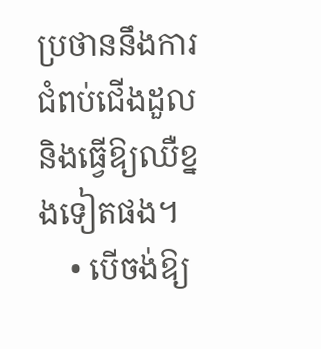ប្រថាននឹងការជំពប់ជើងដួល និងធ្វើឱ្យឈឺខ្នងទៀតផង។
    • បើចង់ឱ្យ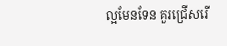ល្អមែនទែន គួរជ្រើសរើ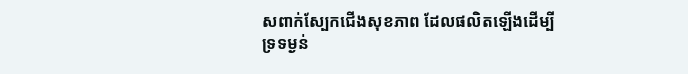សពាក់ស្បែកជើងសុខភាព ដែលផលិតឡើងដើម្បីទ្រទម្ងន់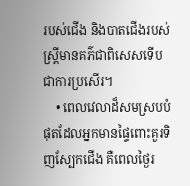របស់ជើង និងបាតជើងរបស់ស្រ្តីមានគភ៌ជាពិសេសទើបជាការប្រសើរ។
    • ពេលវេលាដ៏សមស្របបំផុតដែលអ្នកមានផ្ទៃពោះគួរទិញស្បែកជើង គឺពេលថ្ងៃរ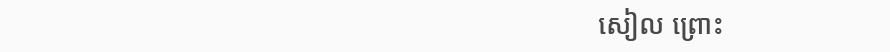សៀល ព្រោះ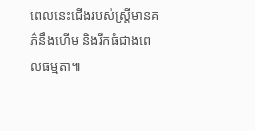ពេលនេះជើងរបស់ស្រ្តីមានគភ៌នឹងហើម និងរីកធំជាងពេលធម្មតា៕